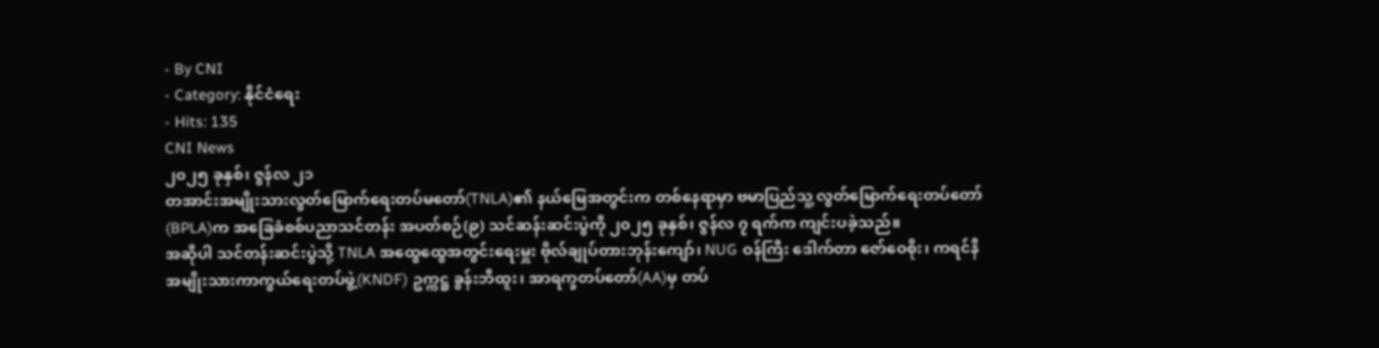- By CNI
- Category: နိုင်ငံရေး
- Hits: 135
CNI News
၂၀၂၅ ခုနှစ်၊ ဇွန်လ ၂၁
တအာင်းအမျိုးသားလွတ်မြောက်ရေးတပ်မတော်(TNLA)၏ နယ်မြေအတွင်းက တစ်နေရာမှာ ဗမာပြည်သူ့ လွတ်မြောက်ရေးတပ်တော်(BPLA)က အခြေခံစစ်ပညာသင်တန်း အပတ်စဉ်(၉) သင်ဆန်းဆင်းပွဲကို ၂၀၂၅ ခုနှစ်၊ ဇွန်လ ၇ ရက်က ကျင်းပခဲ့သည်။
အဆိုပါ သင်တန်းဆင်းပွဲသို့ TNLA အထွေထွေအတွင်းရေးမှူး ဗိုလ်ချုပ်တားဘုန်းကျော်၊ NUG ဝန်ကြီး ဒေါက်တာ ဇော်ဝေစိုး၊ ကရင်နီအမျိုးသားကာကွယ်ရေးတပ်ဖွဲ့(KNDF) ဥက္ကဋ္ဌ ခွန်းဘီထူး၊ အာရက္ခတပ်တော်(AA)မှ တပ်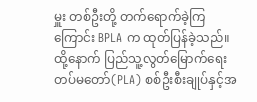မှူး တစ်ဦးတို့ တက်ရောက်ခဲ့ကြကြောင်း BPLA က ထုတ်ပြန်ခဲ့သည်။
ထို့နောက် ပြည်သူ့လွတ်မြောက်ရေးတပ်မတော်(PLA) စစ်ဦးစီးချုပ်နှင့်အ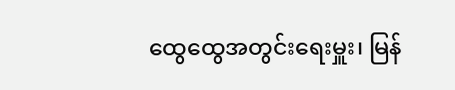ထွေထွေအတွင်းရေးမှူး၊ မြန်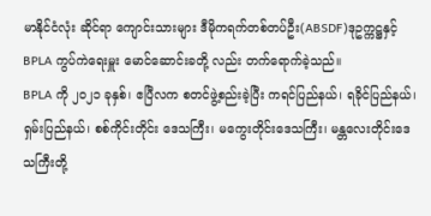မာနိုင်ငံလုံး ဆိုင်ရာ ကျောင်းသားများ ဒီမိုကရက်တစ်တပ်ဦး(ABSDF)ဒုဥက္ကဋ္ဌနှင့် BPLA ကွပ်ကဲရေးမှူး မောင်ဆောင်းခတို့ လည်း တက်ရောက်ခဲ့သည်။
BPLA ကို ၂၀၂၁ ခုနှစ်၊ ဧပြီလက စတင်ဖွဲ့စည်းခဲ့ပြီး ကရင်ပြည်နယ်၊ ရခိုင်ပြည်နယ်၊ ရှမ်းပြည်နယ်၊ စစ်ကိုင်းတိုင်း ဒေသကြီး၊ မကွေးတိုင်းဒေသကြီး၊ မန္တလေးတိုင်းဒေသကြီးတို့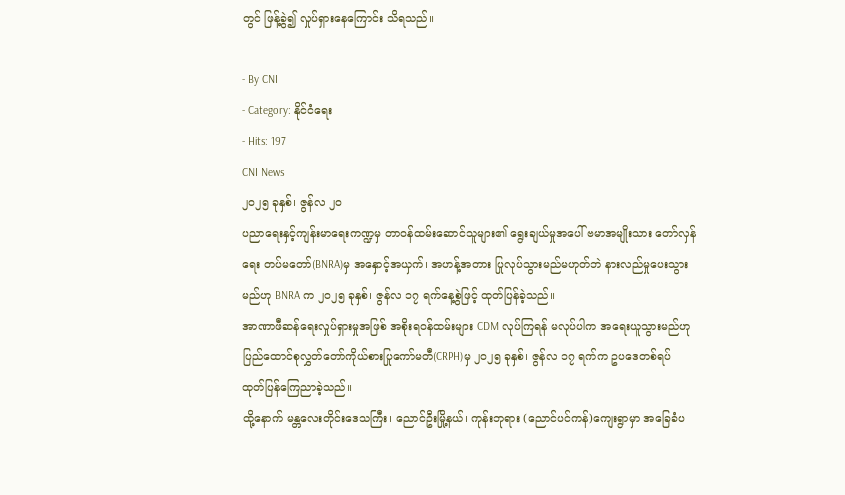တွင် ဖြန့်ခွဲ၍ လှုပ်ရှားနေကြောင်း သိရသည်။

- By CNI
- Category: နိုင်ငံရေး
- Hits: 197
CNI News
၂၀၂၅ ခုနှစ်၊ ဇွန်လ ၂၀
ပညာရေးနှင့်ကျန်းမာရေးကဏ္ဍမှ တာဝန်ထမ်းဆောင်သူများ၏ ရွေးချယ်မှုအပေါ် ဗမာအမျိုးသား တော်လှန်ရေး တပ်မတော်(BNRA)မှ အနှောင့်အယှက်၊ အဟန့်အတား ပြုလုပ်သွားမည်မဟုတ်ဘဲ နားလည်မှုပေးသွားမည်ဟု BNRA က ၂၀၂၅ ခုနှစ်၊ ဇွန်လ ၁၇ ရက်နေ့စွဲဖြင့် ထုတ်ပြန်ခဲ့သည်။
အာဏာဖီဆန်ရေးလှုပ်ရှားမှုအဖြစ် အစိုးရဝန်ထမ်းများ CDM လုပ်ကြရန် မလုပ်ပါက အရေးယူသွားမည်ဟု ပြည်ထောင်စုလွှတ်တော်ကိုယ်စားပြုကော်မတီ(CRPH)မှ ၂၀၂၅ ခုနှစ်၊ ဇွန်လ ၁၇ ရက်က ဥပဒေတစ်ရပ် ထုတ်ပြန်ကြေညာခဲ့သည်။
ထို့နောက် မန္တလေးတိုင်းဒေသကြီး၊ ညောင်ဦးမြို့နယ်၊ ကုန်းဘုရား (ညောင်ပင်ကန်)ကျေးရွာမှာ အခြေခံပ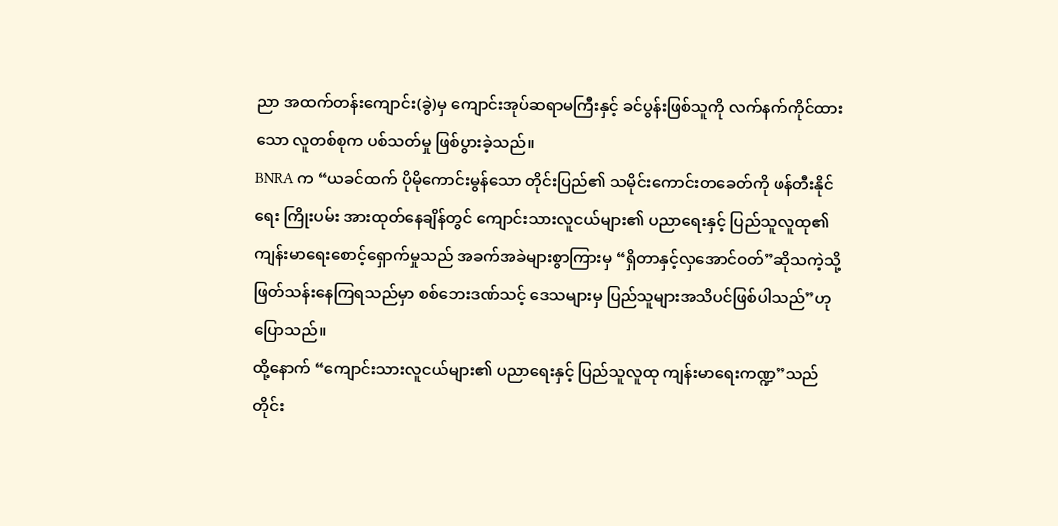ညာ အထက်တန်းကျောင်း(ခွဲ)မှ ကျောင်းအုပ်ဆရာမကြီးနှင့် ခင်ပွန်းဖြစ်သူကို လက်နက်ကိုင်ထားသော လူတစ်စုက ပစ်သတ်မှု ဖြစ်ပွားခဲ့သည်။
BNRA က “ယခင်ထက် ပိုမိုကောင်းမွန်သော တိုင်းပြည်၏ သမိုင်းကောင်းတခေတ်ကို ဖန်တီးနိုင်ရေး ကြိုးပမ်း အားထုတ်နေချိန်တွင် ကျောင်းသားလူငယ်များ၏ ပညာရေးနှင့် ပြည်သူလူထု၏ ကျန်းမာရေးစောင့်ရှောက်မှုသည် အခက်အခဲများစွာကြားမှ “ရှိတာနှင့်လှအောင်ဝတ်”ဆိုသကဲ့သို့ ဖြတ်သန်းနေကြရသည်မှာ စစ်ဘေးဒဏ်သင့် ဒေသများမှ ပြည်သူများအသိပင်ဖြစ်ပါသည်”ဟု ပြောသည်။
ထို့နောက် “ကျောင်းသားလူငယ်များ၏ ပညာရေးနှင့် ပြည်သူလူထု ကျန်းမာရေးကဏ္ဍ”သည် တိုင်း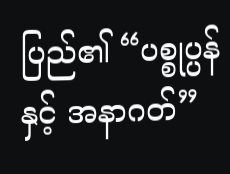ပြည်၏ “ပစ္စုပ္ပန်နှင့် အနာဂတ်”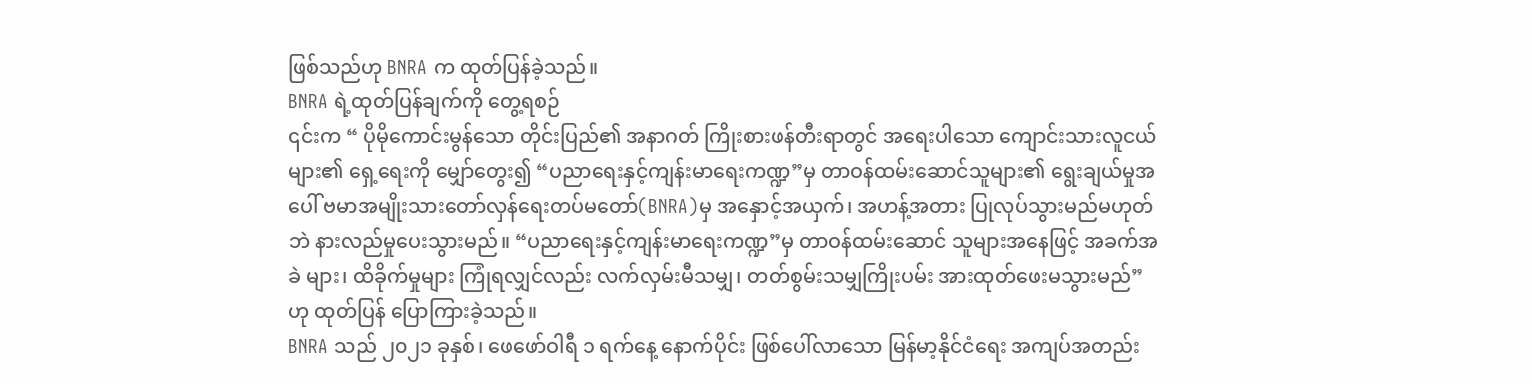ဖြစ်သည်ဟု BNRA က ထုတ်ပြန်ခဲ့သည်။
BNRA ရဲ့ထုတ်ပြန်ချက်ကို တွေ့ရစဉ်
၎င်းက “ ပိုမိုကောင်းမွန်သော တိုင်းပြည်၏ အနာဂတ် ကြိုးစားဖန်တီးရာတွင် အရေးပါသော ကျောင်းသားလူငယ် များ၏ ရှေ့ရေးကို မျှော်တွေး၍ “ပညာရေးနှင့်ကျန်းမာရေးကဏ္ဍ”မှ တာဝန်ထမ်းဆောင်သူများ၏ ရွေးချယ်မှုအပေါ် ဗမာအမျိုးသားတော်လှန်ရေးတပ်မတော်(BNRA)မှ အနှောင့်အယှက်၊ အဟန့်အတား ပြုလုပ်သွားမည်မဟုတ်ဘဲ နားလည်မှုပေးသွားမည်။ “ပညာရေးနှင့်ကျန်းမာရေးကဏ္ဍ”မှ တာဝန်ထမ်းဆောင် သူများအနေဖြင့် အခက်အခဲ များ၊ ထိခိုက်မှုများ ကြုံရလျှင်လည်း လက်လှမ်းမီသမျှ၊ တတ်စွမ်းသမျှကြိုးပမ်း အားထုတ်ဖေးမသွားမည်”ဟု ထုတ်ပြန် ပြောကြားခဲ့သည်။
BNRA သည် ၂၀၂၁ ခုနှစ်၊ ဖေဖော်ဝါရီ ၁ ရက်နေ့ နောက်ပိုင်း ဖြစ်ပေါ်လာသော မြန်မာ့နိုင်ငံရေး အကျပ်အတည်း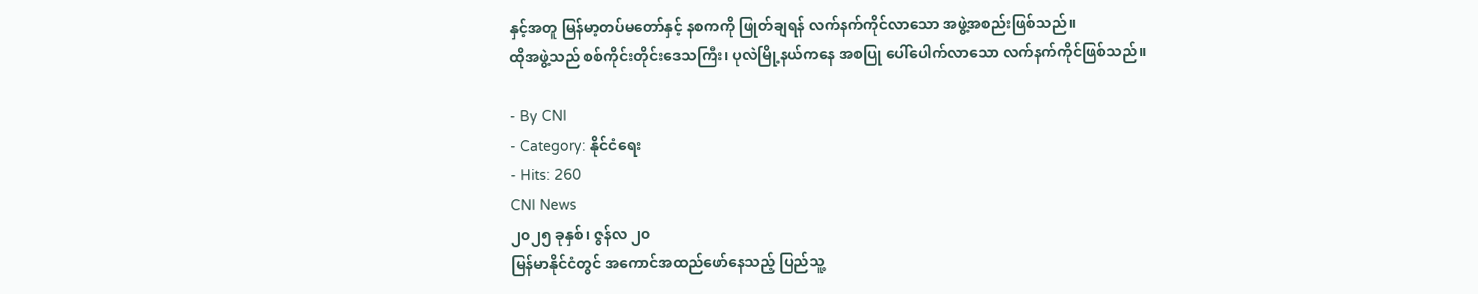နှင့်အတူ မြန်မာ့တပ်မတော်နှင့် နစကကို ဖြုတ်ချရန် လက်နက်ကိုင်လာသော အဖွဲ့အစည်းဖြစ်သည်။
ထိုအဖွဲ့သည် စစ်ကိုင်းတိုင်းဒေသကြီး၊ ပုလဲမြို့နယ်ကနေ အစပြု ပေါ်ပေါက်လာသော လက်နက်ကိုင်ဖြစ်သည်။

- By CNI
- Category: နိုင်ငံရေး
- Hits: 260
CNI News
၂၀၂၅ ခုနှစ်၊ ဇွန်လ ၂၀
မြန်မာနိုင်ငံတွင် အကောင်အထည်ဖော်နေသည့် ပြည်သူ့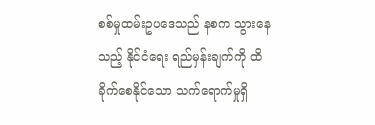စစ်မှုထမ်းဥပဒေသည် နစက သွားနေသည့် နိုင်ငံရေး ရည်မှန်းချက်ကို ထိခိုက်စေနိုင်သော သက်ရောက်မှုရှိ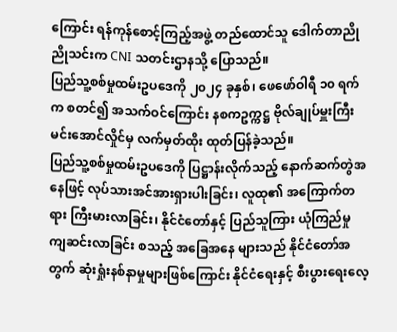ကြောင်း ရန်ကုန်စောင့်ကြည့်အဖွဲ့ တည်ထောင်သူ ဒေါက်တာညိုညိုသင်းက CNI သတင်းဌာနသို့ ပြောသည်။
ပြည်သူ့စစ်မှုထမ်းဥပဒေကို ၂၀၂၄ ခုနှစ်၊ ဖေဖော်ဝါရီ ၁၀ ရက်က စတင်၍ အသက်ဝင်ကြောင်း နစကဥက္ကဋ္ဌ ဗိုလ်ချုပ်မှူးကြီးမင်းအောင်လှိုင်မှ လက်မှတ်ထိုး ထုတ်ပြန်ခဲ့သည်။
ပြည်သူ့စစ်မှုထမ်းဥပဒေကို ပြဋ္ဌာန်းလိုက်သည့် နောက်ဆက်တွဲအနေဖြင့် လုပ်သားအင်အားရှားပါးခြင်း၊ လူထု၏ အကြောက်တရား ကြီးမားလာခြင်း၊ နိုင်ငံတော်နှင့် ပြည်သူကြား ယုံကြည်မှု ကျဆင်းလာခြင်း စသည့် အခြေအနေ များသည် နိုင်ငံတော်အတွက် ဆုံးရှုံးနစ်နာမှုများဖြစ်ကြောင်း နိုင်ငံရေးနှင့် စီးပွားရေးလေ့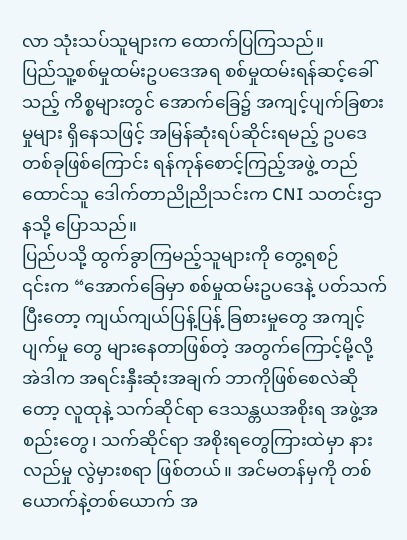လာ သုံးသပ်သူများက ထောက်ပြကြသည်။
ပြည်သူ့စစ်မှုထမ်းဥပဒေအရ စစ်မှုထမ်းရန်ဆင့်ခေါ်သည့် ကိစ္စများတွင် အောက်ခြေ၌ အကျင့်ပျက်ခြစားမှုများ ရှိနေသဖြင့် အမြန်ဆုံးရပ်ဆိုင်းရမည့် ဥပဒေတစ်ခုဖြစ်ကြောင်း ရန်ကုန်စောင့်ကြည့်အဖွဲ့ တည်ထောင်သူ ဒေါက်တာညိုညိုသင်းက CNI သတင်းဌာနသို့ ပြောသည်။
ပြည်ပသို့ ထွက်ခွာကြမည့်သူများကို တွေ့ရစဉ်
၎င်းက “အောက်ခြေမှာ စစ်မှုထမ်းဥပဒေနဲ့ ပတ်သက်ပြီးတော့ ကျယ်ကျယ်ပြန့်ပြန့် ခြစားမှုတွေ အကျင့်ပျက်မှု တွေ များနေတာဖြစ်တဲ့ အတွက်ကြောင့်မို့လို့ အဲဒါက အရင်းနှီးဆုံးအချက် ဘာကိုဖြစ်စေလဲဆိုတော့ လူထုနဲ့ သက်ဆိုင်ရာ ဒေသန္တယအစိုးရ အဖွဲ့အစည်းတွေ၊ သက်ဆိုင်ရာ အစိုးရတွေကြားထဲမှာ နားလည်မှု လွဲမှားစရာ ဖြစ်တယ်။ အင်မတန်မှကို တစ်ယောက်နဲ့တစ်ယောက် အ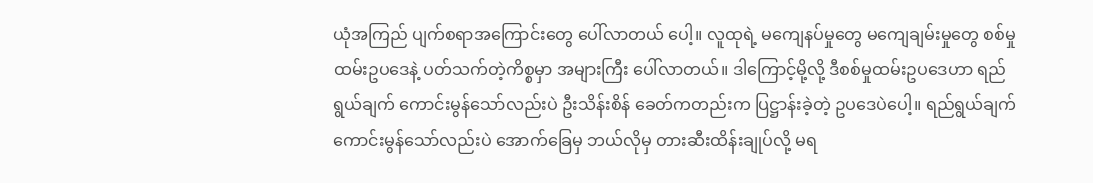ယုံအကြည် ပျက်စရာအကြောင်းတွေ ပေါ်လာတယ် ပေါ့။ လူထုရဲ့ မကျေနပ်မှုတွေ မကျေချမ်းမှုတွေ စစ်မှုထမ်းဥပဒေနဲ့ ပတ်သက်တဲ့ကိစ္စမှာ အများကြီး ပေါ်လာတယ်။ ဒါကြောင့်မို့လို့ ဒီစစ်မှုထမ်းဥပဒေဟာ ရည်ရွယ်ချက် ကောင်းမွန်သော်လည်းပဲ ဦးသိန်းစိန် ခေတ်ကတည်းက ပြဋ္ဌာန်းခဲ့တဲ့ ဥပဒေပဲပေါ့။ ရည်ရွယ်ချက် ကောင်းမွန်သော်လည်းပဲ အောက်ခြေမှ ဘယ်လိုမှ တားဆီးထိန်းချုပ်လို့ မရ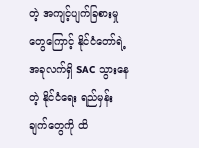တဲ့ အကျင့်ပျက်ခြစားမှုတွေကြောင့် နိုင်ငံတော်ရဲ့ အခုလက်ရှိ SAC သွားနေတဲ့ နိုင်ငံရေး ရည်မှန်းချက်တွေကို ထိ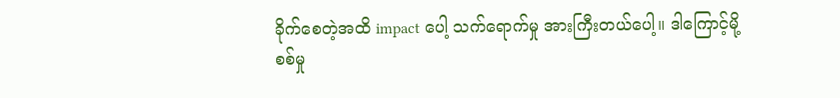ခိုက်စေတဲ့အထိ impact ပေါ့ သက်ရောက်မှု အားကြီးတယ်ပေါ့။ ဒါကြောင့်မို့ စစ်မှု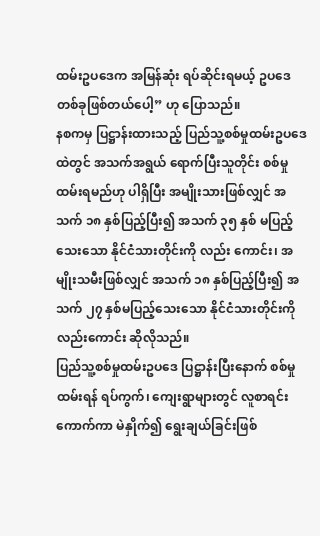ထမ်းဥပဒေက အမြန်ဆုံး ရပ်ဆိုင်းရမယ့် ဥပဒေတစ်ခုဖြစ်တယ်ပေါ့” ဟု ပြောသည်။
နစကမှ ပြဋ္ဌာန်းထားသည့် ပြည်သူ့စစ်မှုထမ်းဥပဒေထဲတွင် အသက်အရွယ် ရောက်ပြီးသူတိုင်း စစ်မှုထမ်းရမည်ဟု ပါရှိပြီး အမျိုးသားဖြစ်လျှင် အသက် ၁၈ နှစ်ပြည့်ပြီး၍ အသက် ၃၅ နှစ် မပြည့်သေးသော နိုင်ငံသားတိုင်းကို လည်း ကောင်း၊ အမျိုးသမီးဖြစ်လျှင် အသက် ၁၈ နှစ်ပြည့်ပြီး၍ အသက် ၂၇ နှစ်မပြည့်သေးသော နိုင်ငံသားတိုင်းကို လည်းကောင်း ဆိုလိုသည်။
ပြည်သူ့စစ်မှုထမ်းဥပဒေ ပြဋ္ဌာန်းပြီးနောက် စစ်မှုထမ်းရန် ရပ်ကွက်၊ ကျေးရွာများတွင် လူစာရင်းကောက်ကာ မဲနှိုက်၍ ရွေးချယ်ခြင်းဖြစ်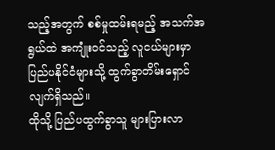သည့်အတွက် စစ်မှုထမ်းရမည့် အသက်အရွယ်ထဲ အကျုံးဝင်သည့် လူငယ်များမှာ ပြည်ပနိုင်ငံများသို့ ထွက်ခွာတိမ်းရှောင်လျက်ရှိသည်။
ထိုသို့ ပြည်ပထွက်ခွာသူ များပြားလာ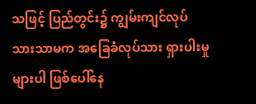သဖြင့် ပြည်တွင်း၌ ကျွမ်းကျင်လုပ်သားသာမက အခြေခံလုပ်သား ရှားပါးမှု များပါ ဖြစ်ပေါ်နေ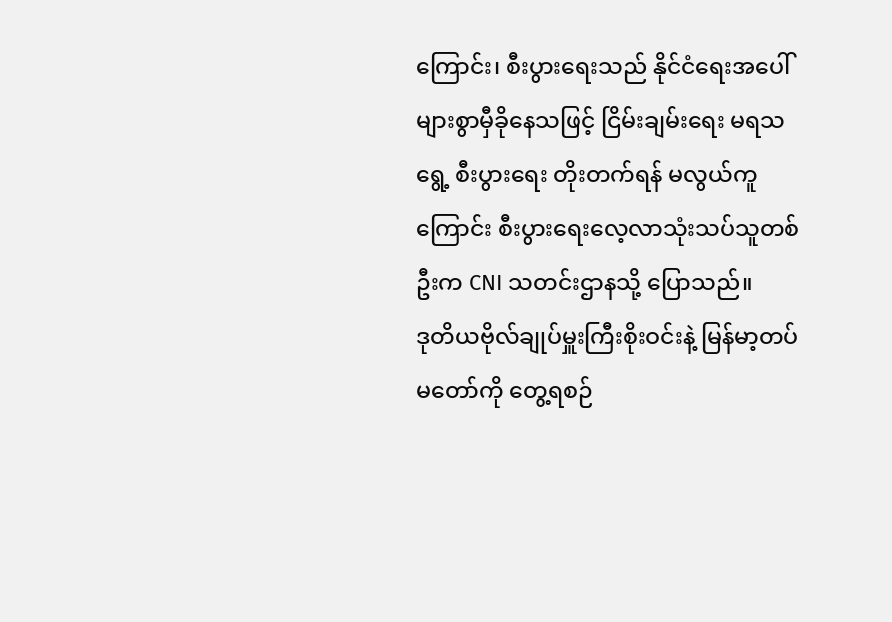ကြောင်း၊ စီးပွားရေးသည် နိုင်ငံရေးအပေါ် များစွာမှီခိုနေသဖြင့် ငြိမ်းချမ်းရေး မရသရွေ့ စီးပွားရေး တိုးတက်ရန် မလွယ်ကူကြောင်း စီးပွားရေးလေ့လာသုံးသပ်သူတစ်ဦးက CNI သတင်းဌာနသို့ ပြောသည်။
ဒုတိယဗိုလ်ချုပ်မှူးကြီးစိုးဝင်းနဲ့ မြန်မာ့တပ်မတော်ကို တွေ့ရစဉ်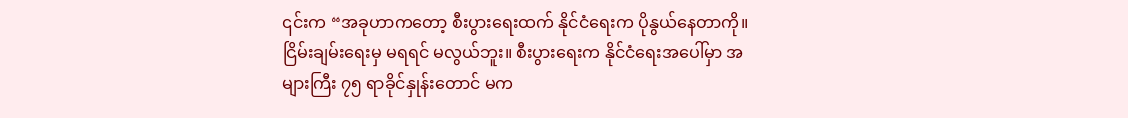၎င်းက “အခုဟာကတော့ စီးပွားရေးထက် နိုင်ငံရေးက ပိုနွယ်နေတာကို။ ငြိမ်းချမ်းရေးမှ မရရင် မလွယ်ဘူး။ စီးပွားရေးက နိုင်ငံရေးအပေါ်မှာ အများကြီး ၇၅ ရာခိုင်နှုန်းတောင် မက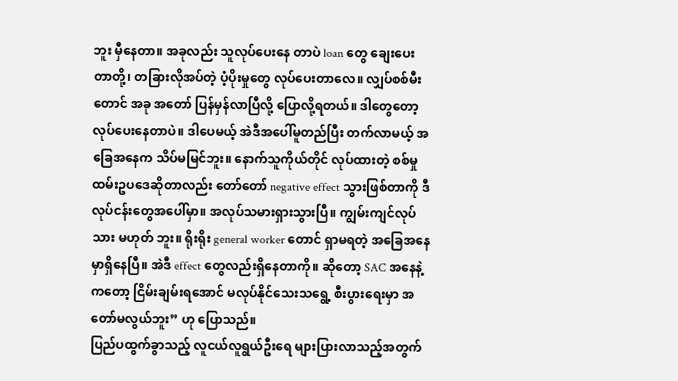ဘူး မှီနေတာ။ အခုလည်း သူလုပ်ပေးနေ တာပဲ loan တွေ ချေးပေးတာတို့၊ တခြားလိုအပ်တဲ့ ပံ့ပိုးမှုတွေ လုပ်ပေးတာလေ။ လျှပ်စစ်မီးတောင် အခု အတော် ပြန်မှန်လာပြီလို့ ပြောလို့ရတယ်။ ဒါတွေတော့ လုပ်ပေးနေတာပဲ။ ဒါပေမယ့် အဲဒီအပေါ်မူတည်ပြီး တက်လာမယ့် အခြေအနေက သိပ်မမြင်ဘူး။ နောက်သူကိုယ်တိုင် လုပ်ထားတဲ့ စစ်မှုထမ်းဥပဒေဆိုတာလည်း တော်တော် negative effect သွားဖြစ်တာကို ဒီလုပ်ငန်းတွေအပေါ်မှာ။ အလုပ်သမားရှားသွားပြီ။ ကျွမ်းကျင်လုပ်သား မဟုတ် ဘူး။ ရိုးရိုး general worker တောင် ရှာမရတဲ့ အခြေအနေမှာရှိနေပြီ။ အဲဒီ effect တွေလည်းရှိနေတာကို။ ဆိုတော့ SAC အနေနဲ့ကတော့ ငြိမ်းချမ်းရအောင် မလုပ်နိုင်သေးသရွေ့ စီးပွားရေးမှာ အတော်မလွယ်ဘူး” ဟု ပြောသည်။
ပြည်ပထွက်ခွာသည့် လူငယ်လူရွယ်ဦးရေ များပြားလာသည့်အတွက်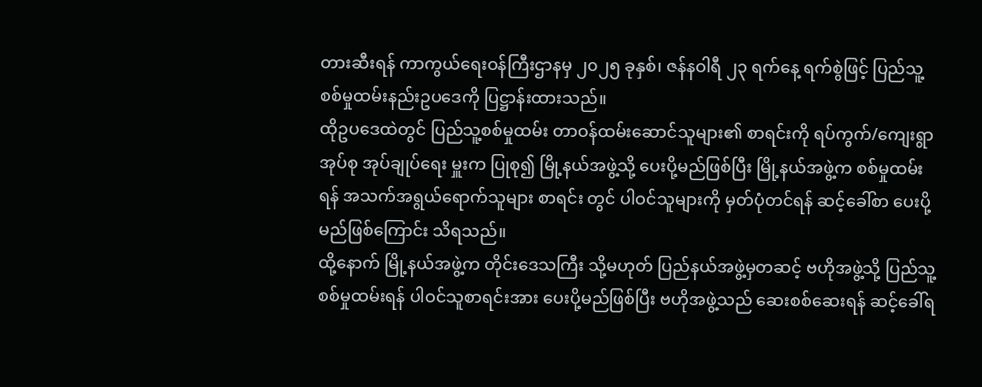တားဆီးရန် ကာကွယ်ရေးဝန်ကြီးဌာနမှ ၂၀၂၅ ခုနှစ်၊ ဇန်နဝါရီ ၂၃ ရက်နေ့ ရက်စွဲဖြင့် ပြည်သူ့စစ်မှုထမ်းနည်းဥပဒေကို ပြဋ္ဌာန်းထားသည်။
ထိုဥပဒေထဲတွင် ပြည်သူ့စစ်မှုထမ်း တာဝန်ထမ်းဆောင်သူများ၏ စာရင်းကို ရပ်ကွက်/ကျေးရွာအုပ်စု အုပ်ချုပ်ရေး မှူးက ပြုစု၍ မြို့နယ်အဖွဲ့သို့ ပေးပို့မည်ဖြစ်ပြီး မြို့နယ်အဖွဲ့က စစ်မှုထမ်းရန် အသက်အရွယ်ရောက်သူများ စာရင်း တွင် ပါဝင်သူများကို မှတ်ပုံတင်ရန် ဆင့်ခေါ်စာ ပေးပို့မည်ဖြစ်ကြောင်း သိရသည်။
ထို့နောက် မြို့နယ်အဖွဲ့က တိုင်းဒေသကြီး သို့မဟုတ် ပြည်နယ်အဖွဲ့မှတဆင့် ဗဟိုအဖွဲ့သို့ ပြည်သူ့စစ်မှုထမ်းရန် ပါဝင်သူစာရင်းအား ပေးပို့မည်ဖြစ်ပြီး ဗဟိုအဖွဲ့သည် ဆေးစစ်ဆေးရန် ဆင့်ခေါ်ရ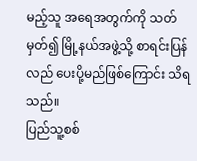မည့်သူ အရေအတွက်ကို သတ်မှတ်၍ မြို့နယ်အဖွဲ့သို့ စာရင်းပြန်လည် ပေးပို့မည်ဖြစ်ကြောင်း သိရသည်။
ပြည်သူ့စစ်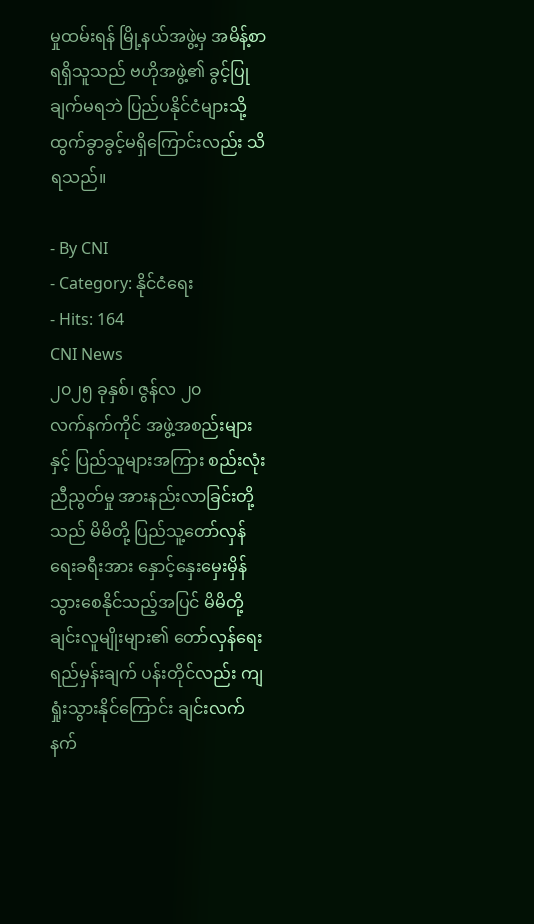မှုထမ်းရန် မြို့နယ်အဖွဲ့မှ အမိန့်စာ ရရှိသူသည် ဗဟိုအဖွဲ့၏ ခွင့်ပြုချက်မရဘဲ ပြည်ပနိုင်ငံများသို့ ထွက်ခွာခွင့်မရှိကြောင်းလည်း သိရသည်။

- By CNI
- Category: နိုင်ငံရေး
- Hits: 164
CNI News
၂၀၂၅ ခုနှစ်၊ ဇွန်လ ၂၀
လက်နက်ကိုင် အဖွဲ့အစည်းများနှင့် ပြည်သူများအကြား စည်းလုံးညီညွတ်မှု အားနည်းလာခြင်းတို့သည် မိမိတို့ ပြည်သူ့တော်လှန်ရေးခရီးအား နှောင့်နှေးမှေးမှိန်သွားစေနိုင်သည့်အပြင် မိမိတို့ ချင်းလူမျိုးများ၏ တော်လှန်ရေး ရည်မှန်းချက် ပန်းတိုင်လည်း ကျရှုံးသွားနိုင်ကြောင်း ချင်းလက်နက်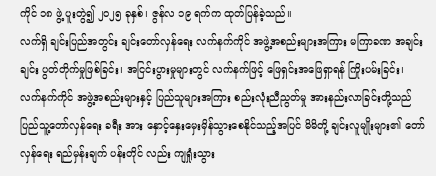ကိုင် ၁၈ ဖွဲ့ ပူးတွဲ၍ ၂၀၂၅ ခုနှစ်၊ ဇွန်လ ၁၉ ရက်က ထုတ်ပြန်ခဲ့သည်။
လက်ရှိ ချင်းပြည်အတွင်း ချင်းတော်လှန်ရေး လက်နက်ကိုင် အဖွဲ့အစည်းများအကြား မကြာခဏ အချင်းချင်း ပွတ်တိုက်မှုဖြစ်ခြင်း၊ အငြင်းပွားမှုများတွင် လက်နက်ဖြင့် ဖြေရှင်းအဖြေရှာရန် ကြိုးပမ်းခြင်း၊ လက်နက်ကိုင် အဖွဲ့အစည်းများနှင့် ပြည်သူများအကြား စည်းလုံးညီညွတ်မှု အားနည်းလာခြင်းတို့သည် ပြည်သူ့တော်လှန်ရေး ခရီး အား နှောင့်နှေးမှေးမှိန်သွားစေနိုင်သည့်အပြင် မိမိတို့ ချင်းလူမျိုးများ၏ တော်လှန်ရေး ရည်မှန်းချက် ပန်းတိုင် လည်း ကျရှုံးသွား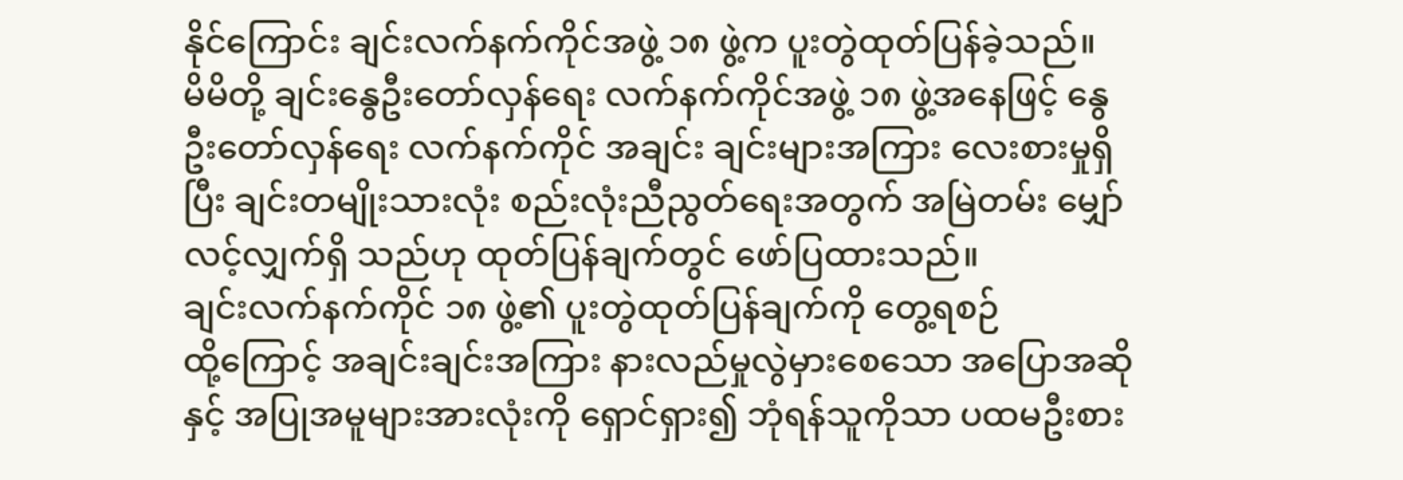နိုင်ကြောင်း ချင်းလက်နက်ကိုင်အဖွဲ့ ၁၈ ဖွဲ့က ပူးတွဲထုတ်ပြန်ခဲ့သည်။
မိမိတို့ ချင်းနွေဦးတော်လှန်ရေး လက်နက်ကိုင်အဖွဲ့ ၁၈ ဖွဲ့အနေဖြင့် နွေဦးတော်လှန်ရေး လက်နက်ကိုင် အချင်း ချင်းများအကြား လေးစားမှုရှိပြီး ချင်းတမျိုးသားလုံး စည်းလုံးညီညွတ်ရေးအတွက် အမြဲတမ်း မျှော်လင့်လျှက်ရှိ သည်ဟု ထုတ်ပြန်ချက်တွင် ဖော်ပြထားသည်။
ချင်းလက်နက်ကိုင် ၁၈ ဖွဲ့၏ ပူးတွဲထုတ်ပြန်ချက်ကို တွေ့ရစဉ်
ထို့ကြောင့် အချင်းချင်းအကြား နားလည်မှုလွဲမှားစေသော အပြောအဆိုနှင့် အပြုအမူများအားလုံးကို ရှောင်ရှား၍ ဘုံရန်သူကိုသာ ပထမဦးစား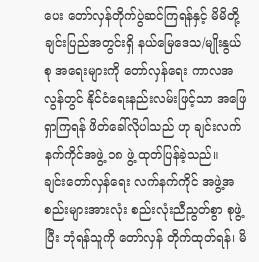ပေး တော်လှန်တိုက်ပွဲဆင်ကြရန်နှင့် မိမိတို့ချင်းပြည်အတွင်းရှိ နယ်မြေဒေသ/မျိုးနွယ် စု အရေးများကို တော်လှန်ရေး ကာလအလွန်တွင် နိုင်ငံရေးနည်းလမ်းဖြင့်သာ အဖြေရှာကြရန် ဖိတ်ခေါ်လိုပါသည် ဟု ချင်းလက်နက်ကိုင်အဖွဲ့ ၁၈ ဖွဲ့ ထုတ်ပြန်ခဲ့သည်။
ချင်းတော်လှန်ရေး လက်နက်ကိုင် အဖွဲ့အစည်းများအားလုံး စည်းလုံးညီညွတ်စွာ စုဖွဲ့ပြီး ဘုံရန်သူကို တော်လှန် တိုက်ထုတ်ရန်၊ မိ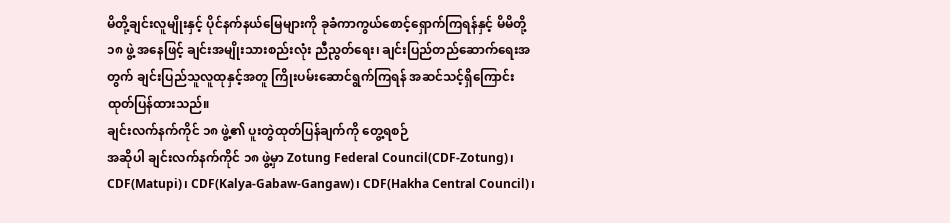မိတို့ချင်းလူမျိုးနှင့် ပိုင်နက်နယ်မြေများကို ခုခံကာကွယ်စောင့်ရှောက်ကြရန်နှင့် မိမိတို့ ၁၈ ဖွဲ့ အနေဖြင့် ချင်းအမျိုးသားစည်းလုံး ညီညွတ်ရေး၊ ချင်းပြည်တည်ဆောက်ရေးအတွက် ချင်းပြည်သူလူထုနှင့်အတူ ကြိုးပမ်းဆောင်ရွက်ကြရန် အဆင်သင့်ရှိကြောင်း ထုတ်ပြန်ထားသည်။
ချင်းလက်နက်ကိုင် ၁၈ ဖွဲ့၏ ပူးတွဲထုတ်ပြန်ချက်ကို တွေ့ရစဉ်
အဆိုပါ ချင်းလက်နက်ကိုင် ၁၈ ဖွဲ့မှာ Zotung Federal Council(CDF-Zotung)၊ CDF(Matupi)၊ CDF(Kalya-Gabaw-Gangaw)၊ CDF(Hakha Central Council)၊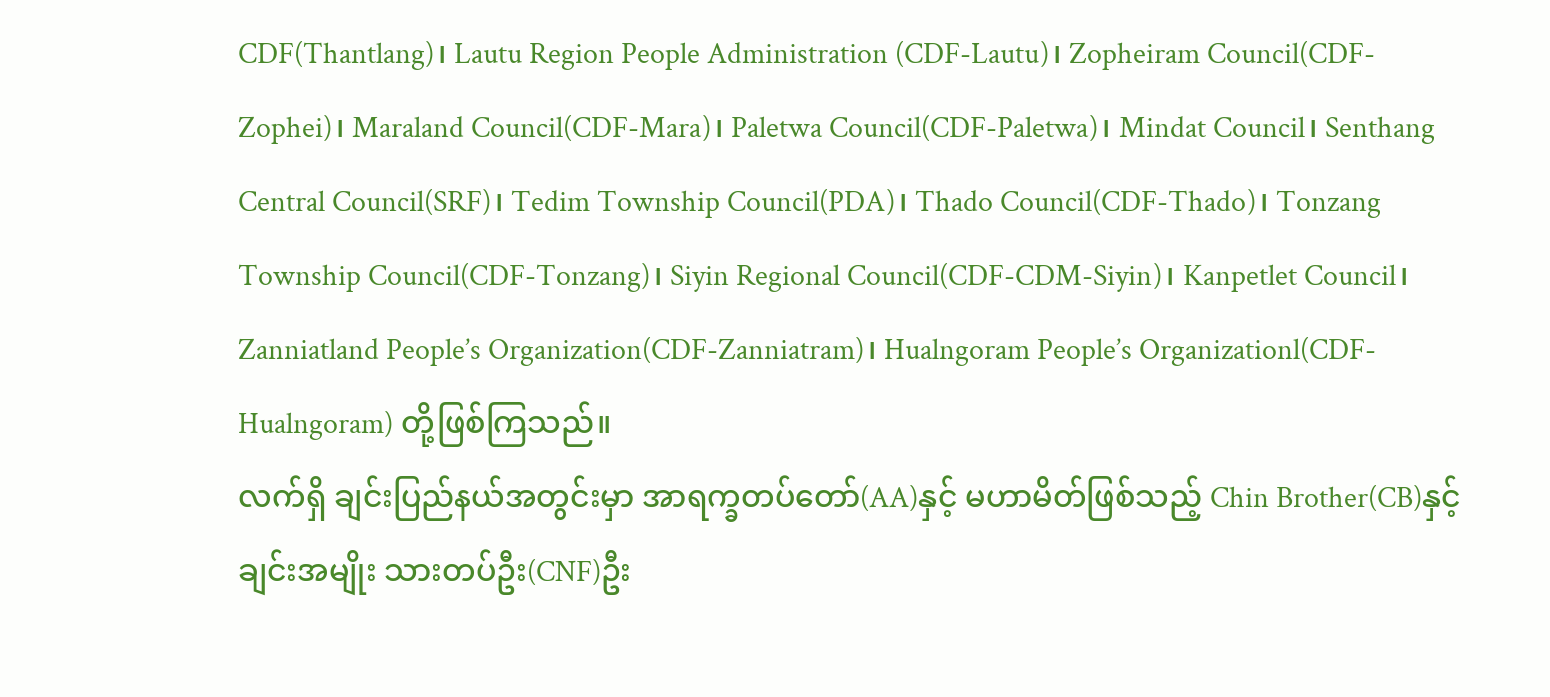CDF(Thantlang)၊ Lautu Region People Administration (CDF-Lautu)၊ Zopheiram Council(CDF-Zophei)၊ Maraland Council(CDF-Mara)၊ Paletwa Council(CDF-Paletwa)၊ Mindat Council၊ Senthang Central Council(SRF)၊ Tedim Township Council(PDA)၊ Thado Council(CDF-Thado)၊ Tonzang Township Council(CDF-Tonzang)၊ Siyin Regional Council(CDF-CDM-Siyin)၊ Kanpetlet Council၊ Zanniatland People’s Organization(CDF-Zanniatram)၊ Hualngoram People’s Organizationl(CDF-Hualngoram) တို့ဖြစ်ကြသည်။
လက်ရှိ ချင်းပြည်နယ်အတွင်းမှာ အာရက္ခတပ်တော်(AA)နှင့် မဟာမိတ်ဖြစ်သည့် Chin Brother(CB)နှင့် ချင်းအမျိုး သားတပ်ဦး(CNF)ဦး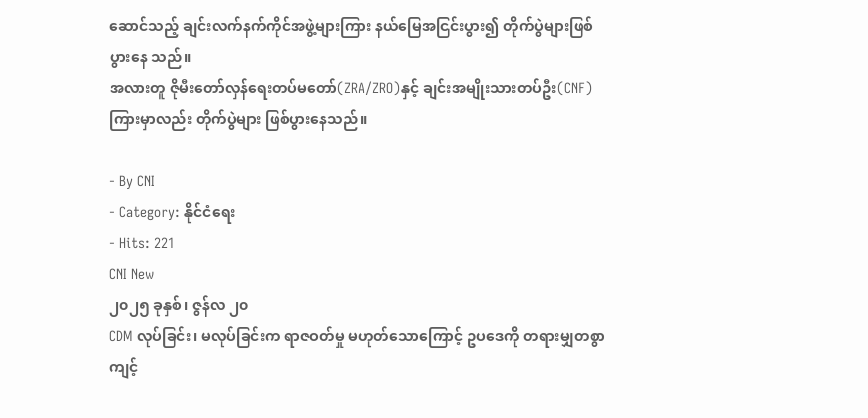ဆောင်သည့် ချင်းလက်နက်ကိုင်အဖွဲ့များကြား နယ်မြေအငြင်းပွား၍ တိုက်ပွဲများဖြစ်ပွားနေ သည်။
အလားတူ ဇိုမီးတော်လှန်ရေးတပ်မတော်(ZRA/ZRO)နှင့် ချင်းအမျိုးသားတပ်ဦး(CNF)ကြားမှာလည်း တိုက်ပွဲများ ဖြစ်ပွားနေသည်။

- By CNI
- Category: နိုင်ငံရေး
- Hits: 221
CNI New
၂၀၂၅ ခုနှစ်၊ ဇွန်လ ၂၀
CDM လုပ်ခြင်း၊ မလုပ်ခြင်းက ရာဇဝတ်မှု မဟုတ်သောကြောင့် ဥပဒေကို တရားမျှတစွာ ကျင့်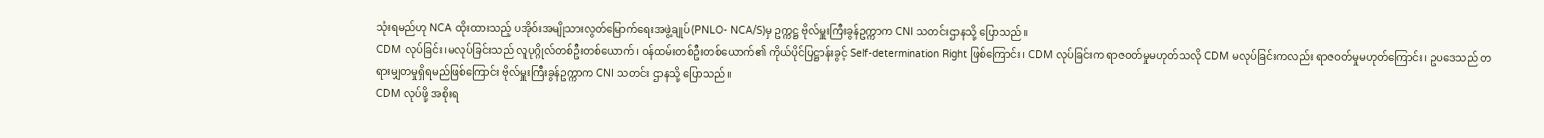သုံးရမည်ဟု NCA ထိုးထားသည့် ပအိုဝ်းအမျိုသားလွတ်မြောက်ရေးအဖွဲ့ချုပ်(PNLO- NCA/S)မှ ဥက္ကဋ္ဌ ဗိုလ်မှူးကြီးခွန်ဥက္ကာက CNI သတင်းဌာနသို့ ပြောသည်။
CDM လုပ်ခြင်း၊မလုပ်ခြင်းသည် လူပုဂ္ဂိုလ်တစ်ဦးတစ်ယောက်၊ ဝန်ထမ်းတစ်ဦးတစ်ယောက်၏ ကိုယ်ပိုင်ပြဋ္ဌာန်းခွင့် Self-determination Right ဖြစ်ကြောင်း၊ CDM လုပ်ခြင်းက ရာဇဝတ်မှုမဟုတ်သလို CDM မလုပ်ခြင်းကလည်း ရာဇဝတ်မှုမဟုတ်ကြောင်း၊ ဥပဒေသည် တရားမျှတမှုရှိရမည်ဖြစ်ကြောင်း ဗိုလ်မှူးကြီးခွန်ဥက္ကာက CNI သတင်း ဌာနသို့ ပြောသည်။
CDM လုပ်ဖို့ အစိုးရ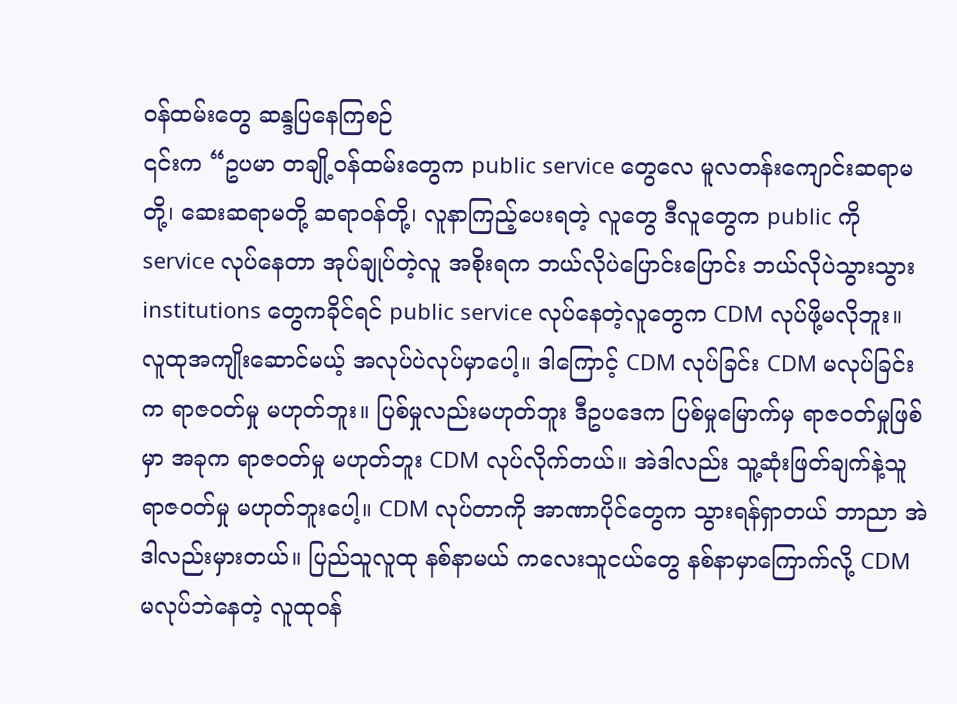ဝန်ထမ်းတွေ ဆန္ဒပြနေကြစဉ်
၎င်းက “ဥပမာ တချို့ဝန်ထမ်းတွေက public service တွေလေ မူလတန်းကျောင်းဆရာမတို့၊ ဆေးဆရာမတို့ ဆရာဝန်တို့၊ လူနာကြည့်ပေးရတဲ့ လူတွေ ဒီလူတွေက public ကို service လုပ်နေတာ အုပ်ချုပ်တဲ့လူ အစိုးရက ဘယ်လိုပဲပြောင်းပြောင်း ဘယ်လိုပဲသွားသွား institutions တွေကခိုင်ရင် public service လုပ်နေတဲ့လူတွေက CDM လုပ်ဖို့မလိုဘူး။ လူထုအကျိုးဆောင်မယ့် အလုပ်ပဲလုပ်မှာပေါ့။ ဒါကြောင့် CDM လုပ်ခြင်း CDM မလုပ်ခြင်းက ရာဇဝတ်မှု မဟုတ်ဘူး။ ပြစ်မှုလည်းမဟုတ်ဘူး ဒီဥပဒေက ပြစ်မှုမြောက်မှ ရာဇဝတ်မှုဖြစ်မှာ အခုက ရာဇဝတ်မှု မဟုတ်ဘူး CDM လုပ်လိုက်တယ်။ အဲဒါလည်း သူ့ဆုံးဖြတ်ချက်နဲ့သူ ရာဇဝတ်မှု မဟုတ်ဘူးပေါ့။ CDM လုပ်တာကို အာဏာပိုင်တွေက သွားရန်ရှာတယ် ဘာညာ အဲဒါလည်းမှားတယ်။ ပြည်သူလူထု နစ်နာမယ် ကလေးသူငယ်တွေ နစ်နာမှာကြောက်လို့ CDM မလုပ်ဘဲနေတဲ့ လူထုဝန်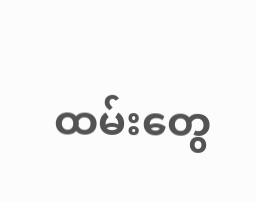ထမ်းတွေ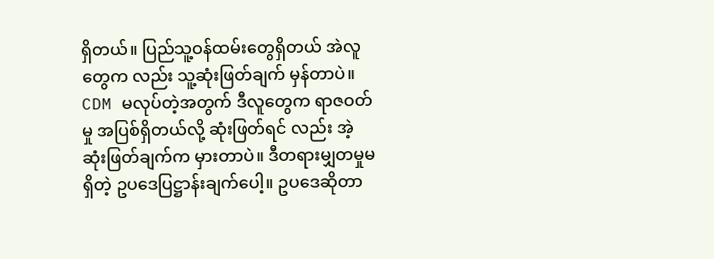ရှိတယ်။ ပြည်သူ့ဝန်ထမ်းတွေရှိတယ် အဲလူတွေက လည်း သူ့ဆုံးဖြတ်ချက် မှန်တာပဲ။ CDM မလုပ်တဲ့အတွက် ဒီလူတွေက ရာဇဝတ်မှု အပြစ်ရှိတယ်လို့ ဆုံးဖြတ်ရင် လည်း အဲ့ ဆုံးဖြတ်ချက်က မှားတာပဲ။ ဒီတရားမျှတမှုမရှိတဲ့ ဥပဒေပြဋ္ဌာန်းချက်ပေါ့။ ဥပဒေဆိုတာ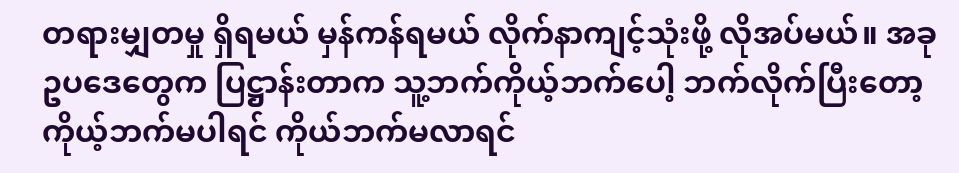တရားမျှတမှု ရှိရမယ် မှန်ကန်ရမယ် လိုက်နာကျင့်သုံးဖို့ လိုအပ်မယ်။ အခု ဥပဒေတွေက ပြဋ္ဌာန်းတာက သူ့ဘက်ကိုယ့်ဘက်ပေါ့ ဘက်လိုက်ပြီးတော့ ကိုယ့်ဘက်မပါရင် ကိုယ်ဘက်မလာရင်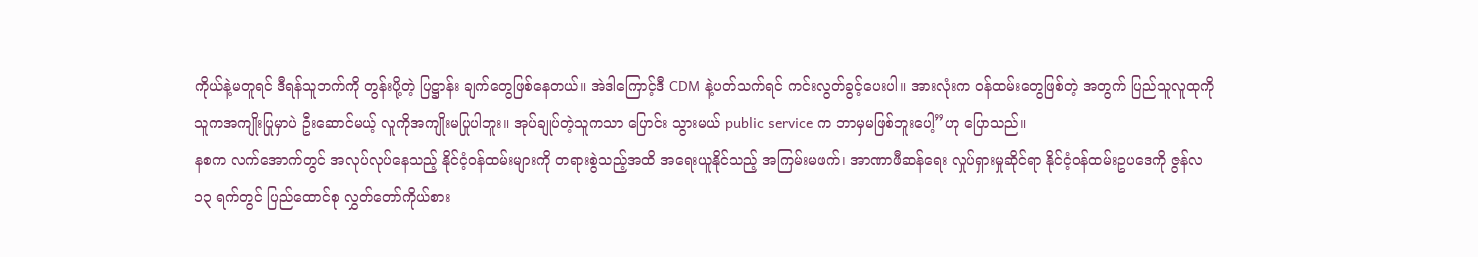ကိုယ်နဲ့မတူရင် ဒီရန်သူဘက်ကို တွန်းပို့တဲ့ ပြဋ္ဌာန်း ချက်တွေဖြစ်နေတယ်။ အဲဒါကြောင့်ဒီ CDM နဲ့ပတ်သက်ရင် ကင်းလွတ်ခွင့်ပေးပါ။ အားလုံးက ဝန်ထမ်းတွေဖြစ်တဲ့ အတွက် ပြည်သူလူထုကို သူကအကျိုးပြုမှာပဲ ဦးဆောင်မယ့် လူကိုအကျိုးမပြုပါဘူး။ အုပ်ချုပ်တဲ့သူကသာ ပြောင်း သွားမယ် public service က ဘာမှမဖြစ်ဘူးပေါ့”ဟု ပြောသည်။
နစက လက်အောက်တွင် အလုပ်လုပ်နေသည့် နိုင်ငံ့ဝန်ထမ်းများကို တရားစွဲသည့်အထိ အရေးယူနိုင်သည့် အကြမ်းမဖက်၊ အာဏာဖီဆန်ရေး လှုပ်ရှားမှုဆိုင်ရာ နိုင်ငံ့ဝန်ထမ်းဥပဒေကို ဇွန်လ ၁၃ ရက်တွင် ပြည်ထောင်စု လွှတ်တော်ကိုယ်စား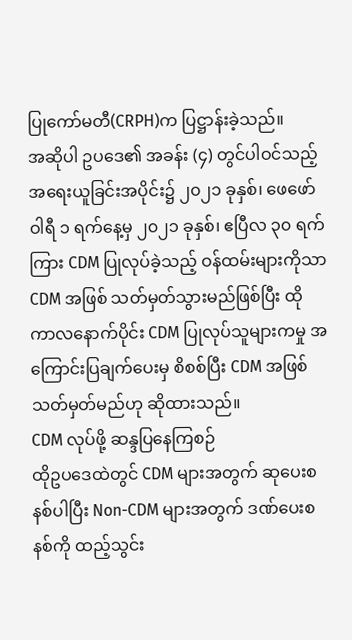ပြုကော်မတီ(CRPH)က ပြဋ္ဌာန်းခဲ့သည်။
အဆိုပါ ဥပဒေ၏ အခန်း (၄) တွင်ပါဝင်သည့် အရေးယူခြင်းအပိုင်း၌ ၂၀၂၁ ခုနှစ်၊ ဖေဖော်ဝါရီ ၁ ရက်နေ့မှ ၂၀၂၁ ခုနှစ်၊ ဧပြီလ ၃၀ ရက်ကြား CDM ပြုလုပ်ခဲ့သည့် ဝန်ထမ်းများကိုသာ CDM အဖြစ် သတ်မှတ်သွားမည်ဖြစ်ပြီး ထို ကာလနောက်ပိုင်း CDM ပြုလုပ်သူများကမှု အကြောင်းပြချက်ပေးမှ စိစစ်ပြီး CDM အဖြစ် သတ်မှတ်မည်ဟု ဆိုထားသည်။
CDM လုပ်ဖို့ ဆန္ဒပြနေကြစဉ်
ထိုဥပဒေထဲတွင် CDM များအတွက် ဆုပေးစနစ်ပါပြီး Non-CDM များအတွက် ဒဏ်ပေးစနစ်ကို ထည့်သွင်း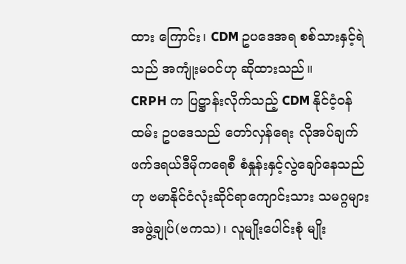ထား ကြောင်း၊ CDM ဥပဒေအရ စစ်သားနှင့်ရဲသည် အကျုံးမဝင်ဟု ဆိုထားသည်။
CRPH က ပြဋ္ဌာန်းလိုက်သည့် CDM နိုင်ငံ့ဝန်ထမ်း ဥပဒေသည် တော်လှန်ရေး လိုအပ်ချက် ဖက်ဒရယ်ဒီမိုကရေစီ စံနှုန်းနှင့်လွဲချော်နေသည်ဟု ဗမာနိုင်ငံလုံးဆိုင်ရာကျောင်းသား သမဂ္ဂများအဖွဲ့ချုပ်(ဗကသ)၊ လူမျိုးပေါင်းစုံ မျိုး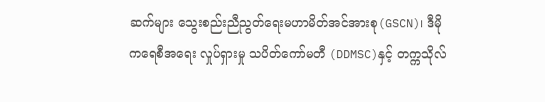ဆက်များ သွေးစည်းညီညွတ်ရေးမဟာမိတ်အင်အားစု(GSCN)၊ ဒီမိုကရေစီအရေး လှုပ်ရှားမှု သပိတ်ကော်မတီ (DDMSC)နှင့် တက္ကသိုလ်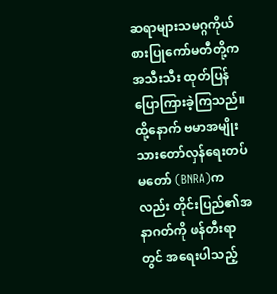ဆရာများသမဂ္ဂကိုယ်စားပြုကော်မတီတို့က အသီးသီး ထုတ်ပြန် ပြောကြားခဲ့ကြသည်။
ထို့နောက် ဗမာအမျိုးသားတော်လှန်ရေးတပ်မတော် (BNRA)ကလည်း တိုင်းပြည်၏အနာဂတ်ကို ဖန်တီးရာတွင် အရေးပါသည့်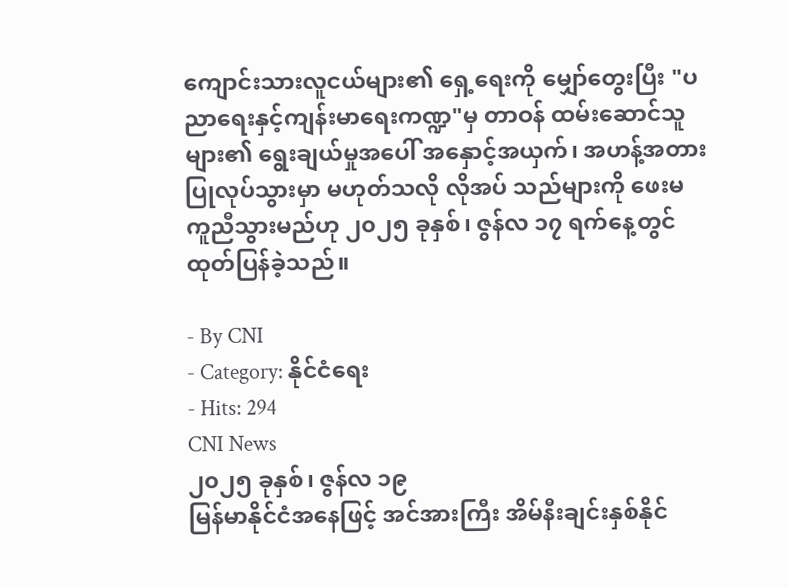ကျောင်းသားလူငယ်များ၏ ရှေ့ရေးကို မျှော်တွေးပြီး "ပညာရေးနှင့်ကျန်းမာရေးကဏ္ဍ"မှ တာဝန် ထမ်းဆောင်သူများ၏ ရွေးချယ်မှုအပေါ် အနှောင့်အယှက်၊ အဟန့်အတား ပြုလုပ်သွားမှာ မဟုတ်သလို လိုအပ် သည်များကို ဖေးမကူညီသွားမည်ဟု ၂၀၂၅ ခုနှစ်၊ ဇွန်လ ၁၇ ရက်နေ့တွင် ထုတ်ပြန်ခဲ့သည်။

- By CNI
- Category: နိုင်ငံရေး
- Hits: 294
CNI News
၂၀၂၅ ခုနှစ်၊ ဇွန်လ ၁၉
မြန်မာနိုင်ငံအနေဖြင့် အင်အားကြီး အိမ်နီးချင်းနှစ်နိုင်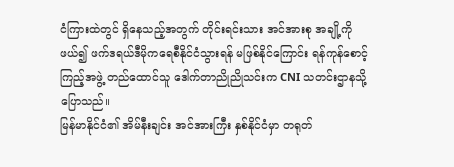ငံကြားထဲတွင် ရှိနေသည့်အတွက် တိုင်းရင်းသား အင်အားစု အချို့ကိုဖယ်၍ ဖက်ဒရယ်ဒီမိုကရေစီနိုင်ငံသွားရန် မဖြစ်နိုင်ကြောင်း ရန်ကုန်စောင့်ကြည့်အဖွဲ့ တည်ထောင်သူ ဒေါက်တာညိုညိုသင်းက CNI သတင်းဌာနသို့ ပြောသည်။
မြန်မာနိုင်ငံ၏ အိမ်နီးချင်း အင်အားကြီး နှစ်နိုင်ငံမှာ တရုတ်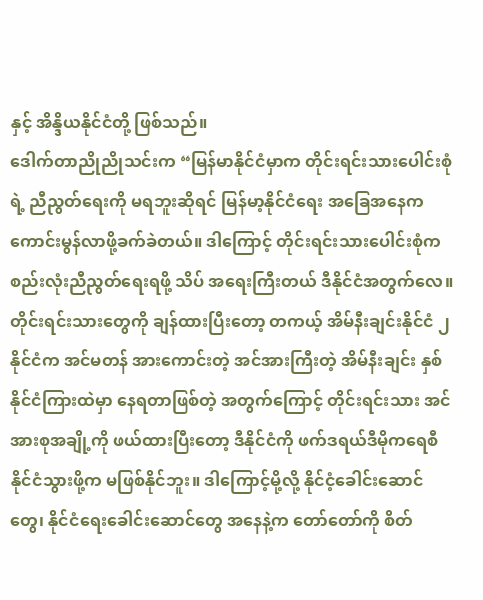နှင့် အိန္ဒိယနိုင်ငံတို့ ဖြစ်သည်။
ဒေါက်တာညိုညိုသင်းက “မြန်မာနိုင်ငံမှာက တိုင်းရင်းသားပေါင်းစုံရဲ့ ညီညွတ်ရေးကို မရဘူးဆိုရင် မြန်မာ့နိုင်ငံရေး အခြေအနေက ကောင်းမွန်လာဖို့ခက်ခဲတယ်။ ဒါကြောင့် တိုင်းရင်းသားပေါင်းစုံက စည်းလုံးညီညွတ်ရေးရဖို့ သိပ် အရေးကြီးတယ် ဒီနိုင်ငံအတွက်လေ။ တိုင်းရင်းသားတွေကို ချန်ထားပြီးတော့ တကယ့် အိမ်နီးချင်းနိုင်ငံ ၂ နိုင်ငံက အင်မတန် အားကောင်းတဲ့ အင်အားကြီးတဲ့ အိမ်နီးချင်း နှစ်နိုင်ငံကြားထဲမှာ နေရတာဖြစ်တဲ့ အတွက်ကြောင့် တိုင်းရင်းသား အင်အားစုအချို့ကို ဖယ်ထားပြီးတော့ ဒီနိုင်ငံကို ဖက်ဒရယ်ဒီမိုကရေစီနိုင်ငံသွားဖို့က မဖြစ်နိုင်ဘူး။ ဒါကြောင့်မို့လို့ နိုင်ငံ့ခေါင်းဆောင်တွေ၊ နိုင်ငံရေးခေါင်းဆောင်တွေ အနေနဲ့က တော်တော်ကို စိတ်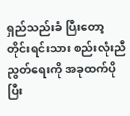ရှည်သည်းခံ ပြီးတော့ တိုင်းရင်းသား စည်းလုံးညီညွတ်ရေးကို အခုထက်ပိုပြီး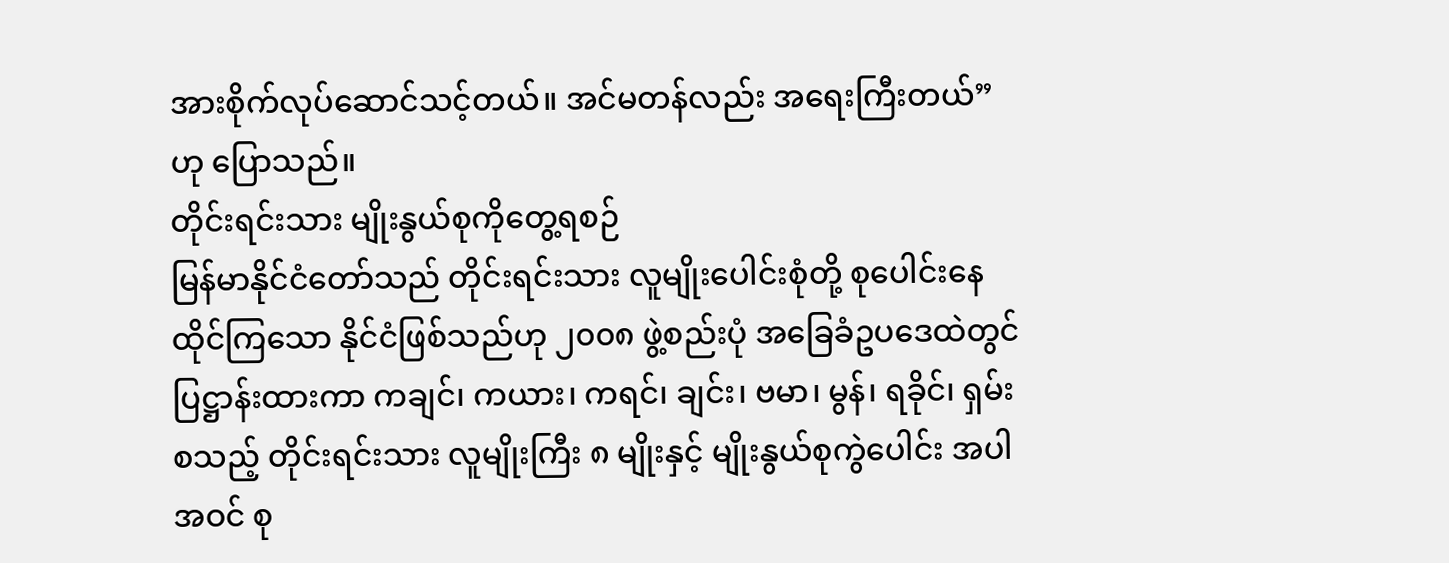အားစိုက်လုပ်ဆောင်သင့်တယ်။ အင်မတန်လည်း အရေးကြီးတယ်” ဟု ပြောသည်။
တိုင်းရင်းသား မျိုးနွယ်စုကိုတွေ့ရစဉ်
မြန်မာနိုင်ငံတော်သည် တိုင်းရင်းသား လူမျိုးပေါင်းစုံတို့ စုပေါင်းနေထိုင်ကြသော နိုင်ငံဖြစ်သည်ဟု ၂၀၀၈ ဖွဲ့စည်းပုံ အခြေခံဥပဒေထဲတွင် ပြဋ္ဌာန်းထားကာ ကချင်၊ ကယား၊ ကရင်၊ ချင်း၊ ဗမာ၊ မွန်၊ ရခိုင်၊ ရှမ်း စသည့် တိုင်းရင်းသား လူမျိုးကြီး ၈ မျိုးနှင့် မျိုးနွယ်စုကွဲပေါင်း အပါအဝင် စု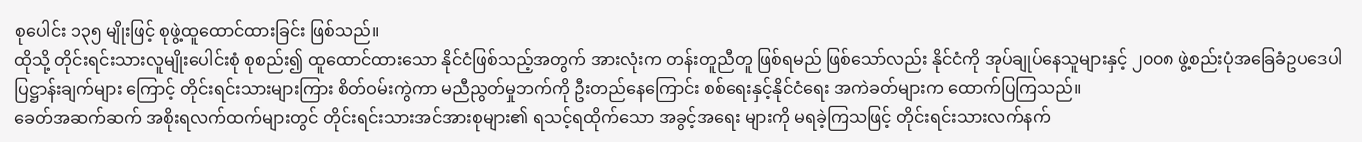စုပေါင်း ၁၃၅ မျိုးဖြင့် စုဖွဲ့ထူထောင်ထားခြင်း ဖြစ်သည်။
ထိုသို့ တိုင်းရင်းသားလူမျိုးပေါင်းစုံ စုစည်း၍ ထူထောင်ထားသော နိုင်ငံဖြစ်သည့်အတွက် အားလုံးက တန်းတူညီတူ ဖြစ်ရမည် ဖြစ်သော်လည်း နိုင်ငံကို အုပ်ချုပ်နေသူများနှင့် ၂၀၀၈ ဖွဲ့စည်းပုံအခြေခံဥပဒေပါ ပြဋ္ဌာန်းချက်များ ကြောင့် တိုင်းရင်းသားများကြား စိတ်ဝမ်းကွဲကာ မညီညွတ်မှုဘက်ကို ဦးတည်နေကြောင်း စစ်ရေးနှင့်နိုင်ငံရေး အကဲခတ်များက ထောက်ပြကြသည်။
ခေတ်အဆက်ဆက် အစိုးရလက်ထက်များတွင် တိုင်းရင်းသားအင်အားစုများ၏ ရသင့်ရထိုက်သော အခွင့်အရေး များကို မရခဲ့ကြသဖြင့် တိုင်းရင်းသားလက်နက်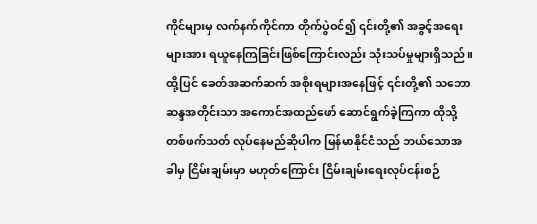ကိုင်များမှ လက်နက်ကိုင်ကာ တိုက်ပွဲဝင်၍ ၎င်းတို့၏ အခွင့်အရေး များအား ရယူနေကြခြင်းဖြစ်ကြောင်းလည်း သုံးသပ်မှုများရှိသည်။
ထို့ပြင် ခေတ်အဆက်ဆက် အစိုးရများအနေဖြင့် ၎င်းတို့၏ သဘောဆန္ဒအတိုင်းသာ အကောင်အထည်ဖော် ဆောင်ရွက်ခဲ့ကြကာ ထိုသို့ တစ်ဖက်သတ် လုပ်နေမည်ဆိုပါက မြန်မာနိုင်ငံသည် ဘယ်သောအခါမှ ငြိမ်းချမ်းမှာ မဟုတ်ကြောင်း ငြိမ်းချမ်းရေးလုပ်ငန်းစဉ်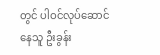တွင် ပါဝင်လုပ်ဆောင်နေသူ ဦးခွန်း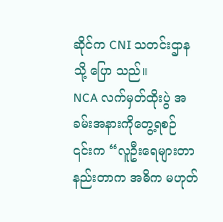ဆိုင်က CNI သတင်းဌာနသို့ ပြော သည်။
NCA လက်မှတ်ထိုးပွဲ အခမ်းအနားကိုတွေ့ရစဉ်
၎င်းက “လူဦးရေများတာ နည်းတာက အဓိက မဟုတ်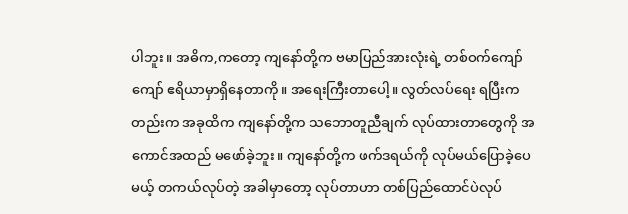ပါဘူး။ အဓိက,ကတော့ ကျနော်တို့က ဗမာပြည်အားလုံးရဲ့ တစ်ဝက်ကျော်ကျော် ဧရိယာမှာရှိနေတာကို။ အရေးကြီးတာပေါ့။ လွတ်လပ်ရေး ရပြီးကတည်းက အခုထိက ကျနော်တို့က သဘောတူညီချက် လုပ်ထားတာတွေကို အကောင်အထည် မဖော်ခဲ့ဘူး။ ကျနော်တို့က ဖက်ဒရယ်ကို လုပ်မယ်ပြောခဲ့ပေမယ့် တကယ်လုပ်တဲ့ အခါမှာတော့ လုပ်တာဟာ တစ်ပြည်ထောင်ပဲလုပ်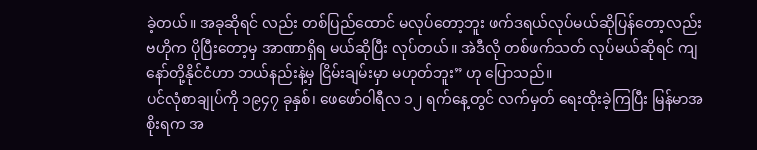ခဲ့တယ်။ အခုဆိုရင် လည်း တစ်ပြည်ထောင် မလုပ်တော့ဘူး ဖက်ဒရယ်လုပ်မယ်ဆိုပြန်တော့လည်း ဗဟိုက ပိုပြီးတော့မှ အာဏာရှိရ မယ်ဆိုပြီး လုပ်တယ်။ အဲဒီလို တစ်ဖက်သတ် လုပ်မယ်ဆိုရင် ကျနော်တို့နိုင်ငံဟာ ဘယ်နည်းနဲ့မှ ငြိမ်းချမ်းမှာ မဟုတ်ဘူး” ဟု ပြောသည်။
ပင်လုံစာချုပ်ကို ၁၉၄၇ ခုနှစ်၊ ဖေဖော်ဝါရီလ ၁၂ ရက်နေ့တွင် လက်မှတ် ရေးထိုးခဲ့ကြပြီး မြန်မာအစိုးရက အ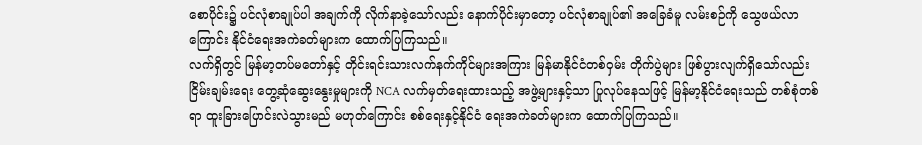စောပိုင်း၌ ပင်လုံစာချုပ်ပါ အချက်ကို လိုက်နာခဲ့သော်လည်း နောက်ပိုင်းမှာတော့ ပင်လုံစာချုပ်၏ အခြေခံမူ လမ်းစဉ်ကို သွေဖယ်လာကြောင်း နိုင်ငံရေးအကဲခတ်များက ထောက်ပြကြသည်။
လက်ရှိတွင် မြန်မာ့တပ်မတော်နှင့် တိုင်းရင်းသားလက်နက်ကိုင်များအကြား မြန်မာနိုင်ငံတစ်ဝှမ်း တိုက်ပွဲများ ဖြစ်ပွားလျက်ရှိသော်လည်း ငြိမ်းချမ်းရေး တွေ့ဆုံဆွေးနွေးမှုများကို NCA လက်မှတ်ရေးထားသည့် အဖွဲ့များနှင့်သာ ပြုလုပ်နေသဖြင့် မြန်မာ့နိုင်ငံရေးသည် တစ်စုံတစ်ရာ ထူးခြားပြောင်းလဲသွားမည် မဟုတ်ကြောင်း စစ်ရေးနှင့်နိုင်ငံ ရေးအကဲခတ်များက ထောက်ပြကြသည်။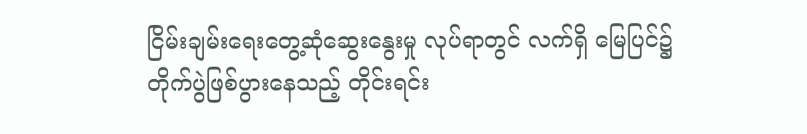ငြိမ်းချမ်းရေးတွေ့ဆုံဆွေးနွေးမှု လုပ်ရာတွင် လက်ရှိ မြေပြင်၌ တိုက်ပွဲဖြစ်ပွားနေသည့် တိုင်းရင်း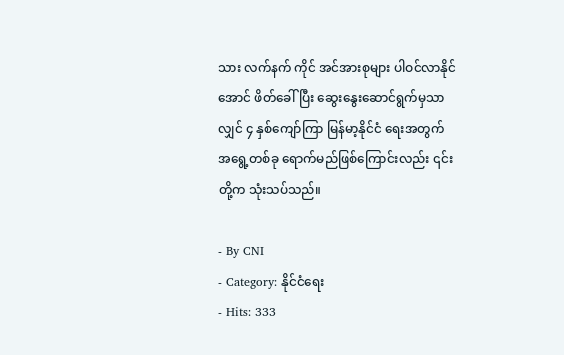သား လက်နက် ကိုင် အင်အားစုများ ပါဝင်လာနိုင်အောင် ဖိတ်ခေါ်ပြီး ဆွေးနွေးဆောင်ရွက်မှသာလျှင် ၄ နှစ်ကျော်ကြာ မြန်မာ့နိုင်ငံ ရေးအတွက် အရွေ့တစ်ခု ရောက်မည်ဖြစ်ကြောင်းလည်း ၎င်းတို့က သုံးသပ်သည်။

- By CNI
- Category: နိုင်ငံရေး
- Hits: 333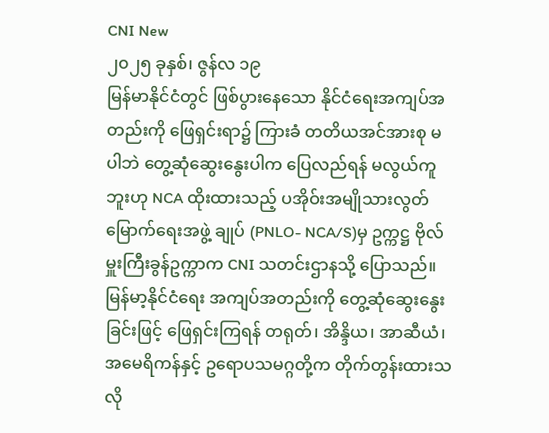CNI New
၂၀၂၅ ခုနှစ်၊ ဇွန်လ ၁၉
မြန်မာနိုင်ငံတွင် ဖြစ်ပွားနေသော နိုင်ငံရေးအကျပ်အတည်းကို ဖြေရှင်းရာ၌ ကြားခံ တတိယအင်အားစု မပါဘဲ တွေ့ဆုံဆွေးနွေးပါက ပြေလည်ရန် မလွယ်ကူဘူးဟု NCA ထိုးထားသည့် ပအိုဝ်းအမျိုသားလွတ်မြောက်ရေးအဖွဲ့ ချုပ် (PNLO- NCA/S)မှ ဥက္ကဋ္ဌ ဗိုလ်မှူးကြီးခွန်ဥက္ကာက CNI သတင်းဌာနသို့ ပြောသည်။
မြန်မာ့နိုင်ငံရေး အကျပ်အတည်းကို တွေ့ဆုံဆွေးနွေးခြင်းဖြင့် ဖြေရှင်းကြရန် တရုတ်၊ အိန္ဒိယ၊ အာဆီယံ၊ အမေရိကန်နှင့် ဥရောပသမဂ္ဂတို့က တိုက်တွန်းထားသလို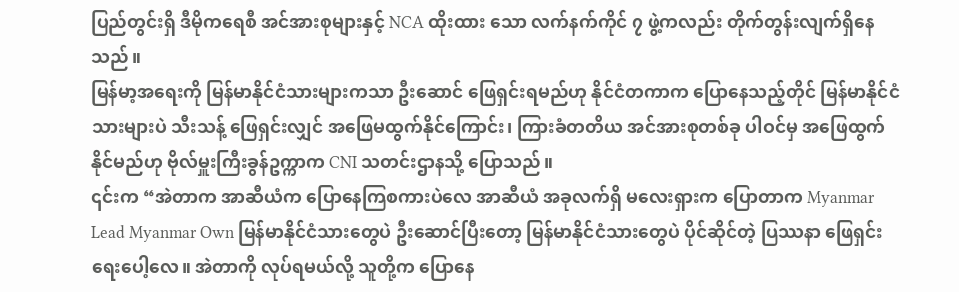ပြည်တွင်းရှိ ဒီမိုကရေစီ အင်အားစုများနှင့် NCA ထိုးထား သော လက်နက်ကိုင် ၇ ဖွဲ့ကလည်း တိုက်တွန်းလျက်ရှိနေသည်။
မြန်မာ့အရေးကို မြန်မာနိုင်ငံသားများကသာ ဦးဆောင် ဖြေရှင်းရမည်ဟု နိုင်ငံတကာက ပြောနေသည့်တိုင် မြန်မာနိုင်ငံသားများပဲ သီးသန့် ဖြေရှင်းလျှင် အဖြေမထွက်နိုင်ကြောင်း၊ ကြားခံတတိယ အင်အားစုတစ်ခု ပါဝင်မှ အဖြေထွက်နိုင်မည်ဟု ဗိုလ်မှူးကြီးခွန်ဥက္ကာက CNI သတင်းဌာနသို့ ပြောသည်။
၎င်းက “အဲတာက အာဆီယံက ပြောနေကြစကားပဲလေ အာဆီယံ အခုလက်ရှိ မလေးရှားက ပြောတာက Myanmar Lead Myanmar Own မြန်မာနိုင်ငံသားတွေပဲ ဦးဆောင်ပြီးတော့ မြန်မာနိုင်ငံသားတွေပဲ ပိုင်ဆိုင်တဲ့ ပြဿနာ ဖြေရှင်းရေးပေါ့လေ။ အဲတာကို လုပ်ရမယ်လို့ သူတို့က ပြောနေ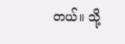တယ်။ သို့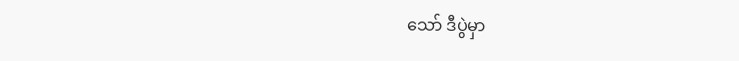သော် ဒီပွဲမှာ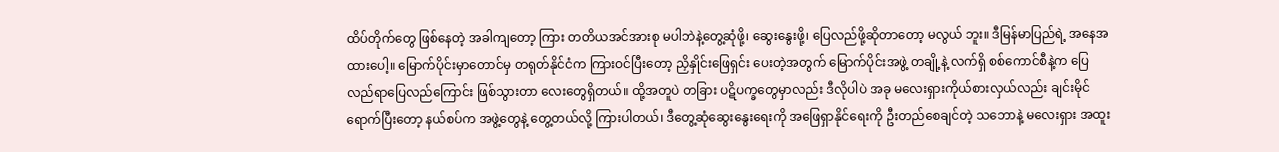ထိပ်တိုက်တွေ ဖြစ်နေတဲ့ အခါကျတော့ ကြား တတိယအင်အားစု မပါဘဲနဲ့တွေ့ဆုံဖို့၊ ဆွေးနွေးဖို့၊ ပြေလည်ဖို့ဆိုတာတော့ မလွယ် ဘူး။ ဒီမြန်မာပြည်ရဲ့ အနေအထားပေါ့။ မြောက်ပိုင်းမှာတောင်မှ တရုတ်နိုင်ငံက ကြားဝင်ပြီးတော့ ညှိနှိုင်းဖြေရှင်း ပေးတဲ့အတွက် မြောက်ပိုင်းအဖွဲ့ တချို့နဲ့ လက်ရှိ စစ်ကောင်စီနဲ့က ပြေလည်ရာပြေလည်ကြောင်း ဖြစ်သွားတာ လေးတွေရှိတယ်။ ထို့အတူပဲ တခြား ပဋိပက္ခတွေမှာလည်း ဒီလိုပါပဲ အခု မလေးရှားကိုယ်စားလှယ်လည်း ချင်းမိုင် ရောက်ပြီးတော့ နယ်စပ်က အဖွဲ့တွေနဲ့ တွေ့တယ်လို့ ကြားပါတယ်၊ ဒီတွေ့ဆုံဆွေးနွေးရေးကို အဖြေရှာနိုင်ရေးကို ဦးတည်စေချင်တဲ့ သဘောနဲ့ မလေးရှား အထူး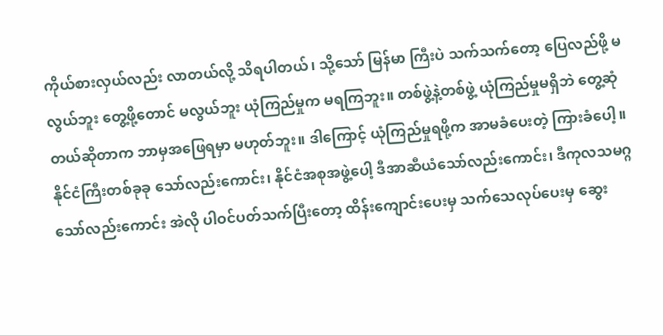ကိုယ်စားလှယ်လည်း လာတယ်လို့ သိရပါတယ်၊ သို့သော် မြန်မာ ကြီးပဲ သက်သက်တော့ ပြေလည်ဖို့ မလွယ်ဘူး တွေ့ဖို့တောင် မလွယ်ဘူး ယုံကြည်မှုက မရကြဘူး။ တစ်ဖွဲ့နဲ့တစ်ဖွဲ့ ယုံကြည်မှုမရှိဘဲ တွေ့ဆုံတယ်ဆိုတာက ဘာမှအဖြေရမှာ မဟုတ်ဘူး။ ဒါကြောင့် ယုံကြည်မှုရဖို့က အာမခံပေးတဲ့ ကြားခံပေါ့။ နိုင်ငံကြီးတစ်ခုခု သော်လည်းကောင်း၊ နိုင်ငံအစုအဖွဲ့ပေါ့ ဒီအာဆီယံသော်လည်းကောင်း၊ ဒီကုလသမဂ္ဂ သော်လည်းကောင်း အဲလို ပါဝင်ပတ်သက်ပြီးတော့ ထိန်းကျောင်းပေးမှ သက်သေလုပ်ပေးမှ ဆွေး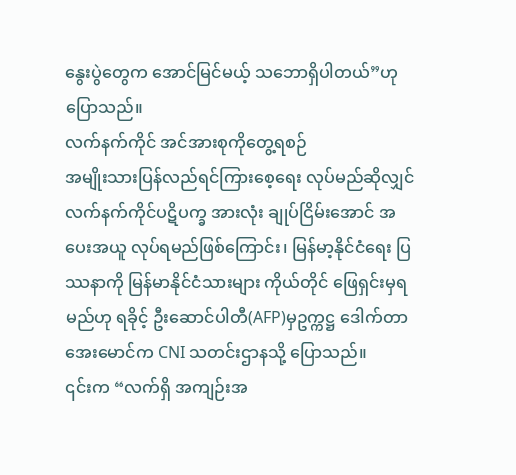နွေးပွဲတွေက အောင်မြင်မယ့် သဘောရှိပါတယ်”ဟု ပြောသည်။
လက်နက်ကိုင် အင်အားစုကိုတွေ့ရစဉ်
အမျိုးသားပြန်လည်ရင်ကြားစေ့ရေး လုပ်မည်ဆိုလျှင် လက်နက်ကိုင်ပဋိပက္ခ အားလုံး ချုပ်ငြိမ်းအောင် အပေးအယူ လုပ်ရမည်ဖြစ်ကြောင်း၊ မြန်မာ့နိုင်ငံရေး ပြဿနာကို မြန်မာနိုင်ငံသားများ ကိုယ်တိုင် ဖြေရှင်းမှရမည်ဟု ရခိုင့် ဦးဆောင်ပါတီ(AFP)မှဥက္ကဋ္ဌ ဒေါက်တာအေးမောင်က CNI သတင်းဌာနသို့ ပြောသည်။
၎င်းက “လက်ရှိ အကျဉ်းအ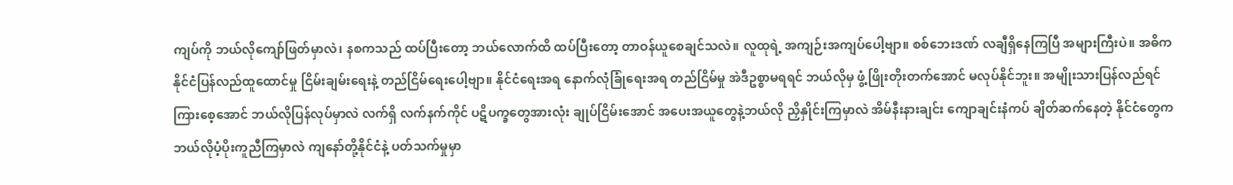ကျပ်ကို ဘယ်လိုကျော်ဖြတ်မှာလဲ၊ နစကသည် ထပ်ပြီးတော့ ဘယ်လောက်ထိ ထပ်ပြီးတော့ တာဝန်ယူစေချင်သလဲ။ လူထုရဲ့ အကျဉ်းအကျပ်ပေါ့ဗျာ။ စစ်ဘေးဒဏ် လချီရှိနေကြပြီ အများကြီးပဲ။ အဓိက နိုင်ငံပြန်လည်ထူထောင်မှု ငြိမ်းချမ်းရေးနဲ့ တည်ငြိမ်ရေးပေါ့ဗျာ။ နိုင်ငံရေးအရ နောက်လုံခြုံရေးအရ တည်ငြိမ်မှု အဲဒီဥစ္စာမရရင် ဘယ်လိုမှ ဖွံ့ဖြိုးတိုးတက်အောင် မလုပ်နိုင်ဘူး။ အမျိုးသားပြန်လည်ရင်ကြားစေ့အောင် ဘယ်လိုပြန်လုပ်မှာလဲ လက်ရှိ လက်နက်ကိုင် ပဋိပက္ခတွေအားလုံး ချုပ်ငြိမ်းအောင် အပေးအယူတွေနဲ့ဘယ်လို ညှိနှိုင်းကြမှာလဲ အိမ်နီးနားချင်း ကျောချင်းနံကပ် ချိတ်ဆက်နေတဲ့ နိုင်ငံတွေက ဘယ်လိုပံ့ပိုးကူညီကြမှာလဲ ကျနော်တို့နိုင်ငံနဲ့ ပတ်သက်မှုမှာ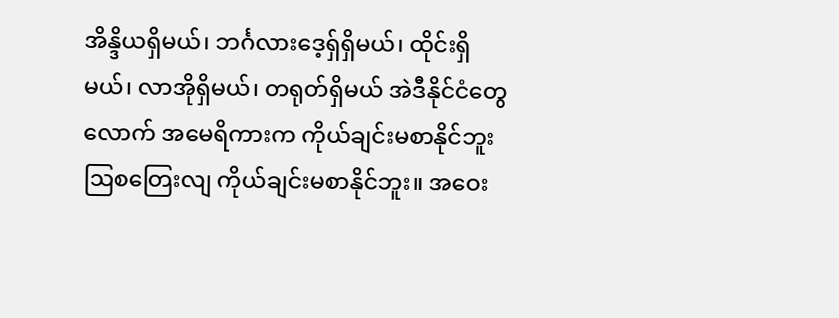အိန္ဒိယရှိမယ်၊ ဘင်္ဂလားဒေ့ရှ်ရှိမယ်၊ ထိုင်းရှိမယ်၊ လာအိုရှိမယ်၊ တရုတ်ရှိမယ် အဲဒီနိုင်ငံတွေလောက် အမေရိကားက ကိုယ်ချင်းမစာနိုင်ဘူး ဩစတြေးလျ ကိုယ်ချင်းမစာနိုင်ဘူး။ အဝေး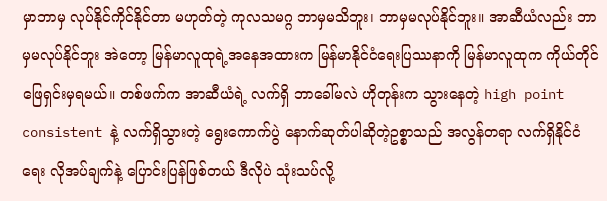မှာဘာမှ လုပ်နိုင်ကိုင်နိုင်တာ မဟုတ်တဲ့ ကုလသမဂ္ဂ ဘာမှမသိဘူး၊ ဘာမှမလုပ်နိုင်ဘူး။ အာဆီယံလည်း ဘာမှမလုပ်နိုင်ဘူး အဲတော့ မြန်မာလူထုရဲ့အနေအထားက မြန်မာနိုင်ငံရေးပြဿနာကို မြန်မာလူထုက ကိုယ်တိုင် ဖြေရှင်းမှရမယ်။ တစ်ဖက်က အာဆီယံရဲ့ လက်ရှိ ဘာခေါ်မလဲ ဟိုတုန်းက သွားနေတဲ့ high point consistent နဲ့ လက်ရှိသွားတဲ့ ရွေးကောက်ပွဲ နောက်ဆုတ်ပါဆိုတဲ့ဥစ္စာသည် အလွန်တရာ လက်ရှိနိုင်ငံရေး လိုအပ်ချက်နဲ့ ပြောင်းပြန်ဖြစ်တယ် ဒီလိုပဲ သုံးသပ်လို့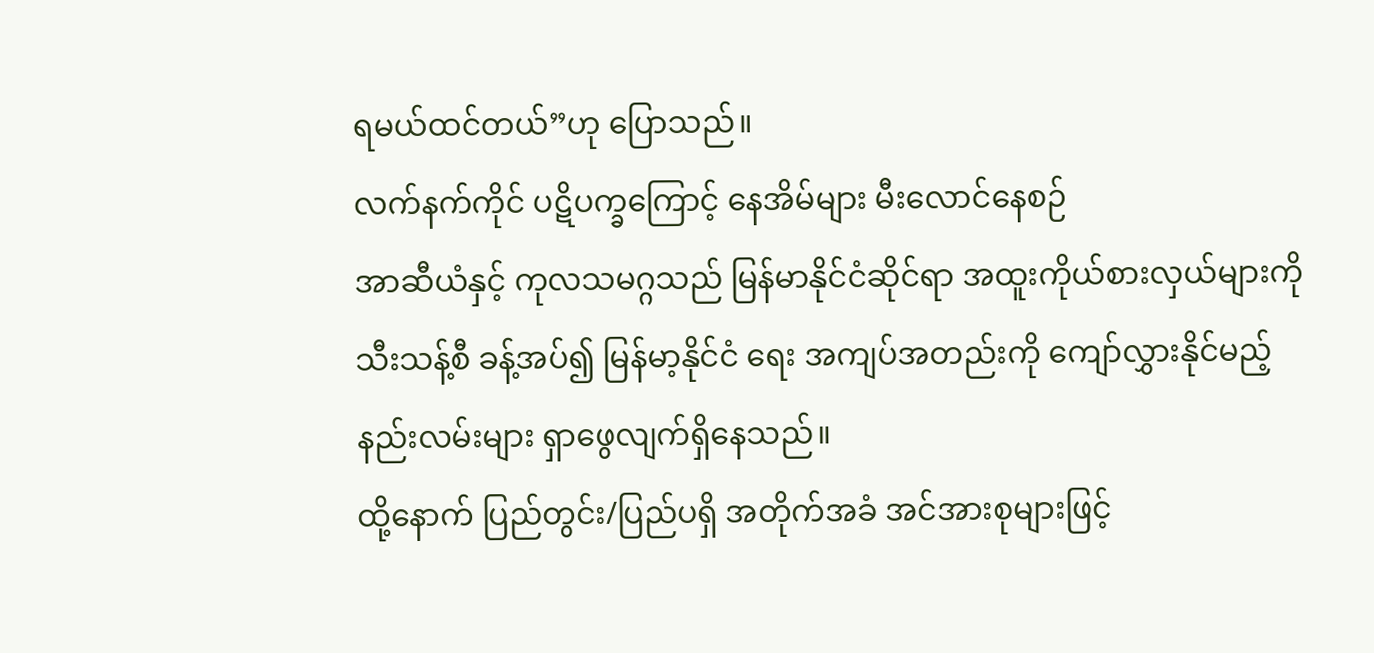ရမယ်ထင်တယ်”ဟု ပြောသည်။
လက်နက်ကိုင် ပဋိပက္ခကြောင့် နေအိမ်များ မီးလောင်နေစဉ်
အာဆီယံနှင့် ကုလသမဂ္ဂသည် မြန်မာနိုင်ငံဆိုင်ရာ အထူးကိုယ်စားလှယ်များကို သီးသန့်စီ ခန့်အပ်၍ မြန်မာ့နိုင်ငံ ရေး အကျပ်အတည်းကို ကျော်လွှားနိုင်မည့် နည်းလမ်းများ ရှာဖွေလျက်ရှိနေသည်။
ထို့နောက် ပြည်တွင်း/ပြည်ပရှိ အတိုက်အခံ အင်အားစုများဖြင့်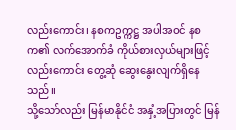လည်းကောင်း၊ နစကဥက္ကဋ္ဌ အပါအဝင် နစက၏ လက်အောက်ခံ ကိုယ်စားလှယ်များဖြင့်လည်းကောင်း တွေ့ဆုံ ဆွေးနွေးလျက်ရှိနေသည်။
သို့သော်လည်း မြန်မာနိုင်ငံ အနှံ့အပြားတွင် မြန်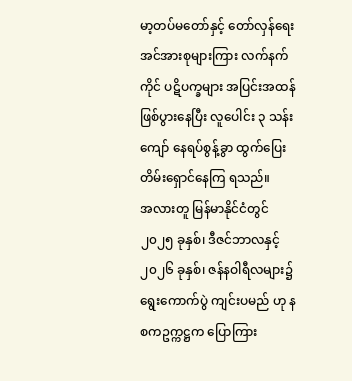မာ့တပ်မတော်နှင့် တော်လှန်ရေး အင်အားစုများကြား လက်နက် ကိုင် ပဋိပက္ခများ အပြင်းအထန် ဖြစ်ပွားနေပြီး လူပေါင်း ၃ သန်းကျော် နေရပ်စွန့်ခွာ ထွက်ပြေးတိမ်းရှောင်နေကြ ရသည်။
အလားတူ မြန်မာနိုင်ငံတွင် ၂၀၂၅ ခုနှစ်၊ ဒီဇင်ဘာလနှင့် ၂၀၂၆ ခုနှစ်၊ ဇန်နဝါရီလများ၌ ရွေးကောက်ပွဲ ကျင်းပမည် ဟု နစကဥက္ကဋ္ဌက ပြောကြား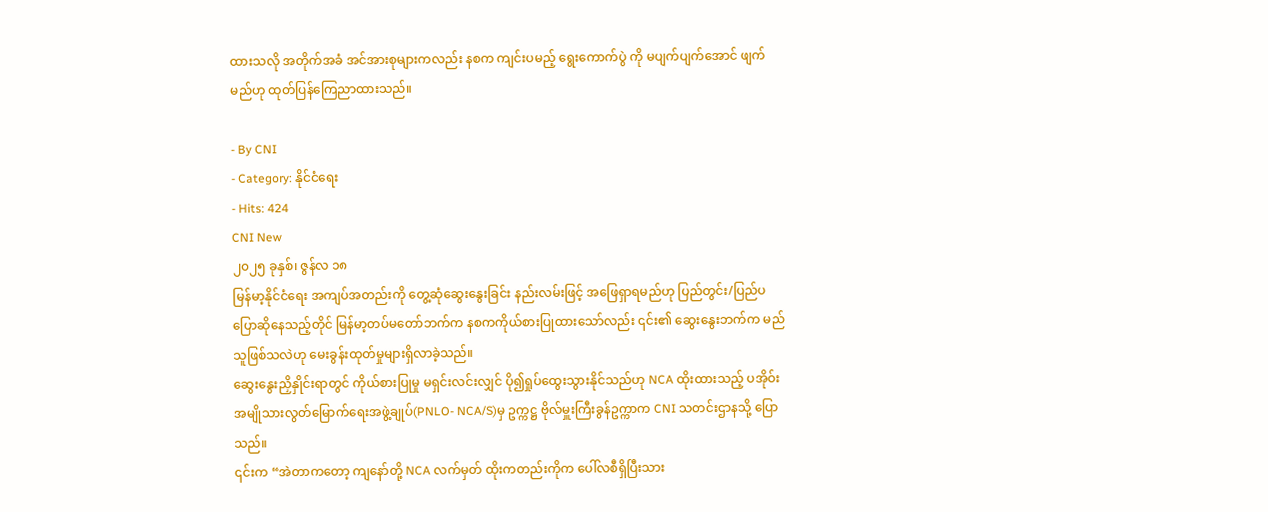ထားသလို အတိုက်အခံ အင်အားစုများကလည်း နစက ကျင်းပမည့် ရွေးကောက်ပွဲ ကို မပျက်ပျက်အောင် ဖျက်မည်ဟု ထုတ်ပြန်ကြေညာထားသည်။

- By CNI
- Category: နိုင်ငံရေး
- Hits: 424
CNI New
၂၀၂၅ ခုနှစ်၊ ဇွန်လ ၁၈
မြန်မာ့နိုင်ငံရေး အကျပ်အတည်းကို တွေ့ဆုံဆွေးနွေးခြင်း နည်းလမ်းဖြင့် အဖြေရှာရမည်ဟု ပြည်တွင်း/ပြည်ပ ပြောဆိုနေသည့်တိုင် မြန်မာ့တပ်မတော်ဘက်က နစကကိုယ်စားပြုထားသော်လည်း ၎င်း၏ ဆွေးနွေးဘက်က မည်သူဖြစ်သလဲဟု မေးခွန်းထုတ်မှုများရှိလာခဲ့သည်။
ဆွေးနွေးညှိနှိုင်းရာတွင် ကိုယ်စားပြုမှု မရှင်းလင်းလျှင် ပို၍ရှုပ်ထွေးသွားနိုင်သည်ဟု NCA ထိုးထားသည့် ပအိုဝ်း အမျိုသားလွတ်မြောက်ရေးအဖွဲ့ချုပ်(PNLO- NCA/S)မှ ဥက္ကဋ္ဌ ဗိုလ်မှူးကြီးခွန်ဥက္ကာက CNI သတင်းဌာနသို့ ပြော သည်။
၎င်းက “အဲတာကတော့ ကျနော်တို့ NCA လက်မှတ် ထိုးကတည်းကိုက ပေါ်လစီရှိပြီးသား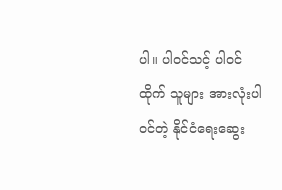ပါ။ ပါဝင်သင့် ပါဝင်ထိုက် သူများ အားလုံးပါဝင်တဲ့ နိုင်ငံရေးဆွေး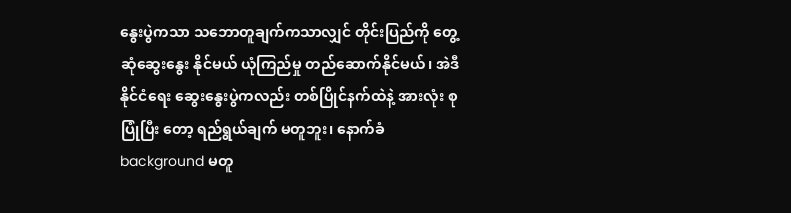နွေးပွဲကသာ သဘောတူချက်ကသာလျှင် တိုင်းပြည်ကို တွေ့ဆုံဆွေးနွေး နိုင်မယ် ယုံကြည်မှု တည်ဆောက်နိုင်မယ်၊ အဲဒီနိုင်ငံရေး ဆွေးနွေးပွဲကလည်း တစ်ပြိုင်နက်ထဲနဲ့ အားလုံး စုပြုံပြီး တော့ ရည်ရွယ်ချက် မတူဘူး၊ နောက်ခံ background မတူ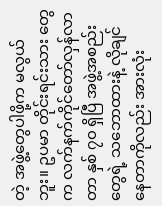တဲ့ အဖွဲ့တွေပါဖို့က မလွယ်ဘူး။ ဥပမာ တိုင်းရင်းသား တွေက လက်နက်ကိုင်တော်လှန်လာတာ နှစ် ၇၀ ရှိပြီ အဖွဲ့အစည်းတွေရဲ့ သဘောထားနဲ့ လိုချင်နေတာကိုလည်း အားလုံး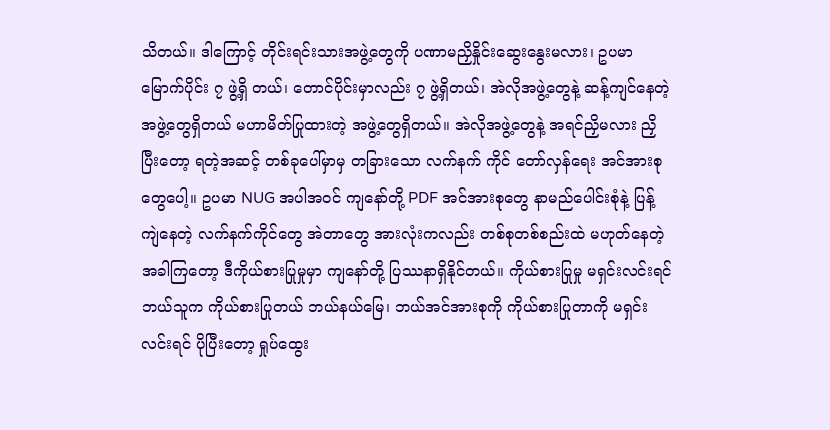သိတယ်။ ဒါကြောင့် တိုင်းရင်းသားအဖွဲ့တွေကို ပဏာမညှိနှိုင်းဆွေးနွေးမလား၊ ဥပမာမြောက်ပိုင်း ၇ ဖွဲ့ရှိ တယ်၊ တောင်ပိုင်းမှာလည်း ၇ ဖွဲ့ရှိတယ်၊ အဲလိုအဖွဲ့တွေနဲ့ ဆန့်ကျင်နေတဲ့ အဖွဲ့တွေရှိတယ် မဟာမိတ်ပြုထားတဲ့ အဖွဲ့တွေရှိတယ်။ အဲလိုအဖွဲ့တွေနဲ့ အရင်ညှိမလား ညှိပြီးတော့ ရတဲ့အဆင့် တစ်ခုပေါ်မှာမှ တခြားသော လက်နက် ကိုင် တော်လှန်ရေး အင်အားစုတွေပေါ့။ ဥပမာ NUG အပါအဝင် ကျနော်တို့ PDF အင်အားစုတွေ နာမည်ပေါင်းစုံနဲ့ ပြန့်ကျဲနေတဲ့ လက်နက်ကိုင်တွေ အဲတာတွေ အားလုံးကလည်း တစ်စုတစ်စည်းထဲ မဟုတ်နေတဲ့ အခါကြတော့ ဒီကိုယ်စားပြုမှုမှာ ကျနော်တို့ ပြဿနာရှိနိုင်တယ်။ ကိုယ်စားပြုမှု မရှင်းလင်းရင် ဘယ်သူက ကိုယ်စားပြုတယ် ဘယ်နယ်မြေ၊ ဘယ်အင်အားစုကို ကိုယ်စားပြုတာကို မရှင်းလင်းရင် ပိုပြီးတော့ ရှုပ်ထွေး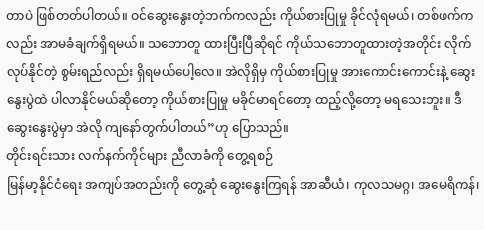တာပဲ ဖြစ်တတ်ပါတယ်။ ဝင်ဆွေးနွေးတဲ့ဘက်ကလည်း ကိုယ်စားပြုမှု ခိုင်လုံရမယ်၊ တစ်ဖက်ကလည်း အာမခံချက်ရှိရမယ်။ သဘောတူ ထားပြီးပြီဆိုရင် ကိုယ်သဘောတူထားတဲ့အတိုင်း လိုက်လုပ်နိုင်တဲ့ စွမ်းရည်လည်း ရှိရမယ်ပေါ့လေ။ အဲလိုရှိမှ ကိုယ်စားပြုမှု အားကောင်းကောင်းနဲ့ ဆွေးနွေးပွဲထဲ ပါလာနိုင်မယ်ဆိုတော့ ကိုယ်စားပြုမှု မခိုင်မာရင်တော့ ထည့်လို့တော့ မရသေးဘူး။ ဒီဆွေးနွေးပွဲမှာ အဲလို ကျနော်တွက်ပါတယ်”ဟု ပြောသည်။
တိုင်းရင်းသား လက်နက်ကိုင်များ ညီလာခံကို တွေ့ရစဉ်
မြန်မာ့နိုင်ငံရေး အကျပ်အတည်းကို တွေ့ဆုံ ဆွေးနွေးကြရန် အာဆီယံ၊ ကုလသမဂ္ဂ၊ အမေရိကန်၊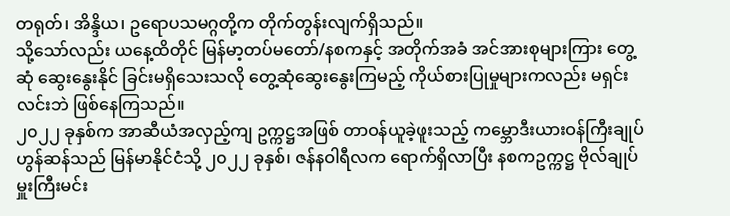တရုတ်၊ အိန္ဒိယ၊ ဥရောပသမဂ္ဂတို့က တိုက်တွန်းလျက်ရှိသည်။
သို့သော်လည်း ယနေ့ထိတိုင် မြန်မာ့တပ်မတော်/နစကနှင့် အတိုက်အခံ အင်အားစုများကြား တွေ့ဆုံ ဆွေးနွေးနိုင် ခြင်းမရှိသေးသလို တွေ့ဆုံဆွေးနွေးကြမည့် ကိုယ်စားပြုမှုများကလည်း မရှင်းလင်းဘဲ ဖြစ်နေကြသည်။
၂၀၂၂ ခုနှစ်က အာဆီယံအလှည့်ကျ ဥက္ကဋ္ဌအဖြစ် တာဝန်ယူခဲ့ဖူးသည့် ကမ္ဘောဒီးယားဝန်ကြီးချုပ် ဟွန်ဆန်သည် မြန်မာနိုင်ငံသို့ ၂၀၂၂ ခုနှစ်၊ ဇန်နဝါရီလက ရောက်ရှိလာပြီး နစကဥက္ကဋ္ဌ ဗိုလ်ချုပ်မှူးကြီးမင်း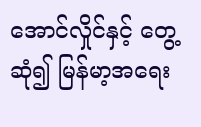အောင်လှိုင်နှင့် တွေ့ဆုံ၍ မြန်မာ့အရေး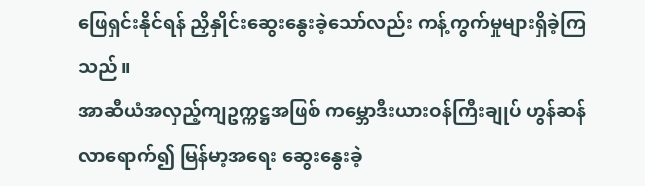ဖြေရှင်းနိုင်ရန် ညှိနှိုင်းဆွေးနွေးခဲ့သော်လည်း ကန့်ကွက်မှုများရှိခဲ့ကြသည်။
အာဆီယံအလှည့်ကျဥက္ကဋ္ဌအဖြစ် ကမ္ဘောဒီးယားဝန်ကြီးချုပ် ဟွန်ဆန်လာရောက်၍ မြန်မာ့အရေး ဆွေးနွေးခဲ့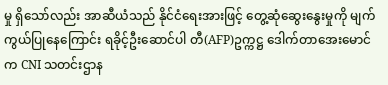မှု ရှိသော်လည်း အာဆီယံသည် နိုင်ငံရေးအားဖြင့် တွေ့ဆုံဆွေးနွေးမှုကို မျက်ကွယ်ပြုနေကြောင်း ရခိုင့်ဦးဆောင်ပါ တီ(AFP)ဥက္ကဋ္ဌ ဒေါက်တာအေးမောင်က CNI သတင်းဌာန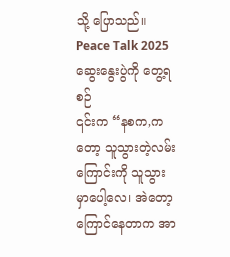သို့ ပြောသည်။
Peace Talk 2025 ဆွေးနွေးပွဲကို တွေ့ရစဉ်
၎င်းက “နစက,ကတော့ သူသွားတဲ့လမ်းကြောင်းကို သူသွားမှာပေါ့လေ၊ အဲတော့ ကြောင်နေတာက အာ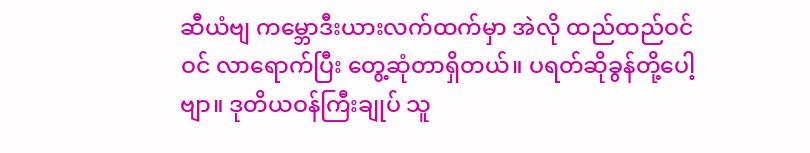ဆီယံဗျ ကမ္ဘောဒီးယားလက်ထက်မှာ အဲလို ထည်ထည်ဝင်ဝင် လာရောက်ပြီး တွေ့ဆုံတာရှိတယ်။ ပရတ်ဆိုခွန်တို့ပေါ့ဗျာ။ ဒုတိယဝန်ကြီးချုပ် သူ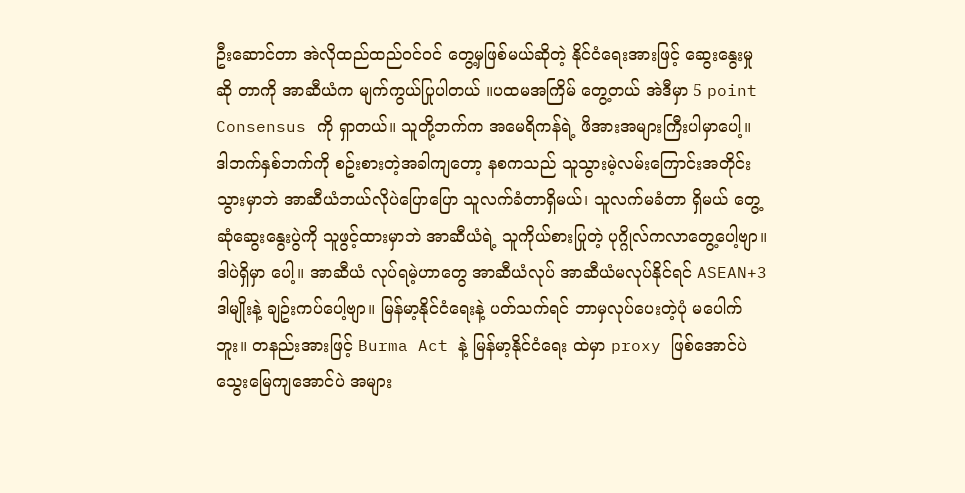ဦးဆောင်တာ အဲလိုထည်ထည်ဝင်ဝင် တွေ့မှဖြစ်မယ်ဆိုတဲ့ နိုင်ငံရေးအားဖြင့် ဆွေးနွေးမှုဆို တာကို အာဆီယံက မျက်ကွယ်ပြုပါတယ် ။ပထမအကြိမ် တွေ့တယ် အဲဒီမှာ 5 point Consensus ကို ရှာတယ်။ သူတို့ဘက်က အမေရိကန်ရဲ့ ဖိအားအများကြီးပါမှာပေါ့။ ဒါဘက်နှစ်ဘက်ကို စဥ်းစားတဲ့အခါကျတော့ နစကသည် သူသွားမဲ့လမ်းကြောင်းအတိုင်း သွားမှာဘဲ အာဆီယံဘယ်လိုပဲပြောပြော သူလက်ခံတာရှိမယ်၊ သူလက်မခံတာ ရှိမယ် တွေ့ဆုံဆွေးနွေးပွဲကို သူဖွင့်ထားမှာဘဲ အာဆီယံရဲ့ သူကိုယ်စားပြုတဲ့ ပုဂ္ဂိုလ်ကလာတွေ့ပေါ့ဗျာ။ ဒါပဲရှိမှာ ပေါ့။ အာဆီယံ လုပ်ရမဲ့ဟာတွေ အာဆီယံလုပ် အာဆီယံမလုပ်နိုင်ရင် ASEAN+3 ဒါမျိုးနဲ့ ချဥ်းကပ်ပေါ့ဗျာ။ မြန်မာ့နိုင်ငံရေးနဲ့ ပတ်သက်ရင် ဘာမှလုပ်ပေးတဲ့ပုံ မပေါက်ဘူး။ တနည်းအားဖြင့် Burma Act နဲ့ မြန်မာ့နိုင်ငံရေး ထဲမှာ proxy ဖြစ်အောင်ပဲ သွေးမြေကျအောင်ပဲ အများ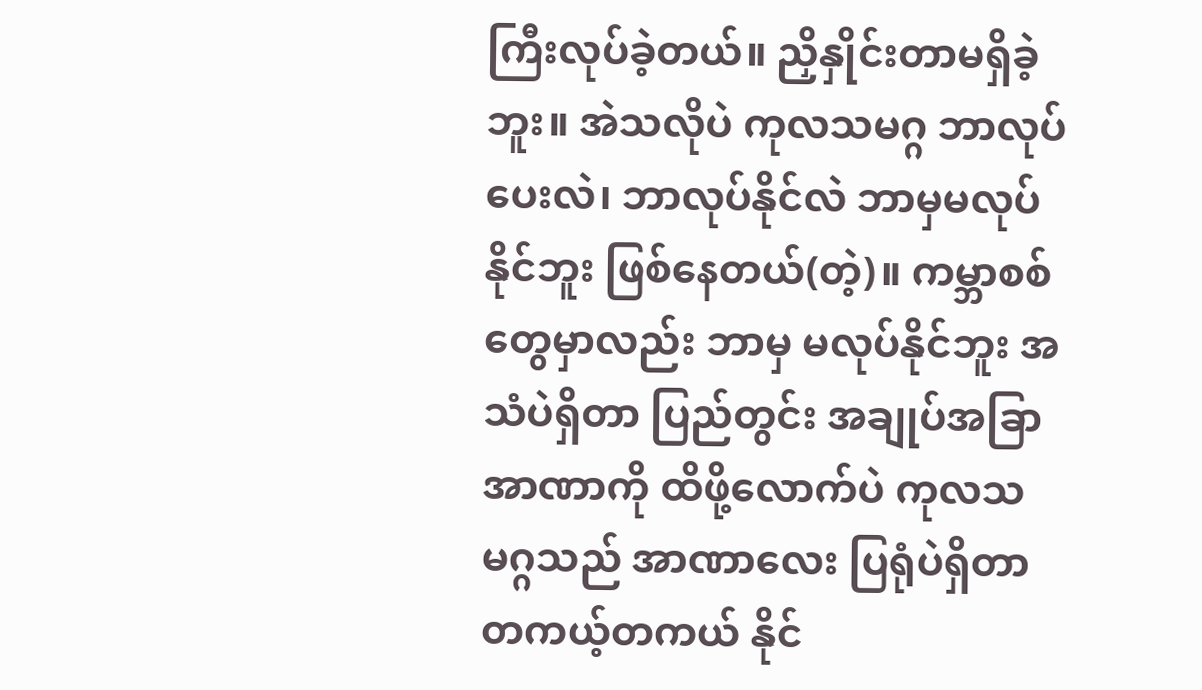ကြီးလုပ်ခဲ့တယ်။ ညှိနှိုင်းတာမရှိခဲ့ဘူး။ အဲသလိုပဲ ကုလသမဂ္ဂ ဘာလုပ်ပေးလဲ၊ ဘာလုပ်နိုင်လဲ ဘာမှမလုပ်နိုင်ဘူး ဖြစ်နေတယ်(တဲ့)။ ကမ္ဘာစစ်တွေမှာလည်း ဘာမှ မလုပ်နိုင်ဘူး အသံပဲရှိတာ ပြည်တွင်း အချုပ်အခြာ အာဏာကို ထိဖို့လောက်ပဲ ကုလသမဂ္ဂသည် အာဏာလေး ပြရုံပဲရှိတာ တကယ့်တကယ် နိုင်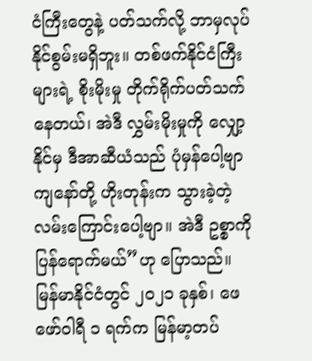ငံကြီးတွေနဲ့ ပတ်သက်လို့ ဘာမှလုပ်နိုင်စွမ်းမရှိဘူး။ တစ်ဖက်နိုင်ငံကြီးများရဲ့ စိုးမိုးမှု တိုက်ရိုက်ပတ်သက်နေတယ်၊ အဲဒီ လွှမ်းမိုးမှုကို လျှော့နိုင်မှ ဒီအာဆီယံသည် ပုံမှန်ပေါ့ဗျာ ကျနော်တို့ ဟိုးတုန်းက သွားခဲ့တဲ့လမ်းကြောင်းပေါ့ဗျာ။ အဲဒီ ဥစ္စာကို ပြန်ရောက်မယ်”ဟု ပြောသည်။
မြန်မာနိုင်ငံတွင် ၂၀၂၁ ခုနှစ်၊ ဖေဖော်ဝါရီ ၁ ရက်က မြန်မာ့တပ်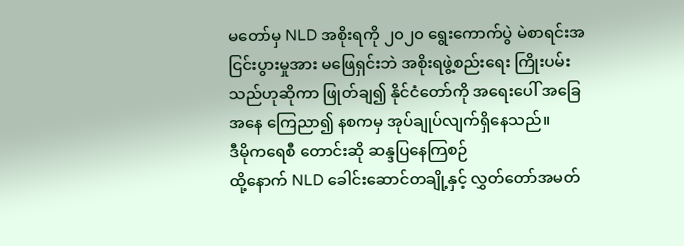မတော်မှ NLD အစိုးရကို ၂၀၂၀ ရွေးကောက်ပွဲ မဲစာရင်းအငြင်းပွားမှုအား မဖြေရှင်းဘဲ အစိုးရဖွဲ့စည်းရေး ကြိုးပမ်းသည်ဟုဆိုကာ ဖြုတ်ချ၍ နိုင်ငံတော်ကို အရေးပေါ် အခြေအနေ ကြေညာ၍ နစကမှ အုပ်ချုပ်လျက်ရှိနေသည်။
ဒီမိုကရေစီ တောင်းဆို ဆန္ဒပြနေကြစဉ်
ထို့နောက် NLD ခေါင်းဆောင်တချို့နှင့် လွှတ်တော်အမတ်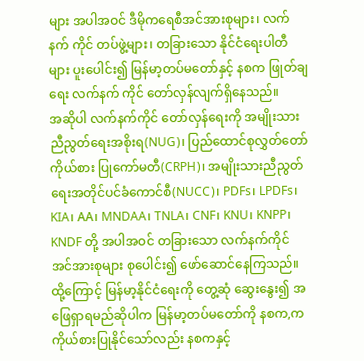များ အပါအဝင် ဒီမိုကရေစီအင်အားစုများ၊ လက်နက် ကိုင် တပ်ဖွဲ့များ၊ တခြားသော နိုင်ငံရေးပါတီများ ပူးပေါင်း၍ မြန်မာ့တပ်မတော်နှင့် နစက ဖြုတ်ချရေး လက်နက် ကိုင် တော်လှန်လျက်ရှိနေသည်။
အဆိုပါ လက်နက်ကိုင် တော်လှန်ရေးကို အမျိုးသားညီညွတ်ရေးအစိုးရ(NUG)၊ ပြည်ထောင်စုလွှတ်တော်ကိုယ်စား ပြုကော်မတီ(CRPH)၊ အမျိုးသားညီညွတ်ရေးအတိုင်ပင်ခံကောင်စီ(NUCC)၊ PDFs၊ LPDFs၊ KIA၊ AA၊ MNDAA၊ TNLA၊ CNF၊ KNU၊ KNPP၊ KNDF တို့ အပါအဝင် တခြားသော လက်နက်ကိုင် အင်အားစုများ စုပေါင်း၍ ဖော်ဆောင်နေကြသည်။
ထို့ကြောင့် မြန်မာ့နိုင်ငံရေးကို တွေ့ဆုံ ဆွေးနွေး၍ အဖြေရှာရမည်ဆိုပါက မြန်မာ့တပ်မတော်ကို နစက,က ကိုယ်စားပြုနိုင်သော်လည်း နစကနှင့်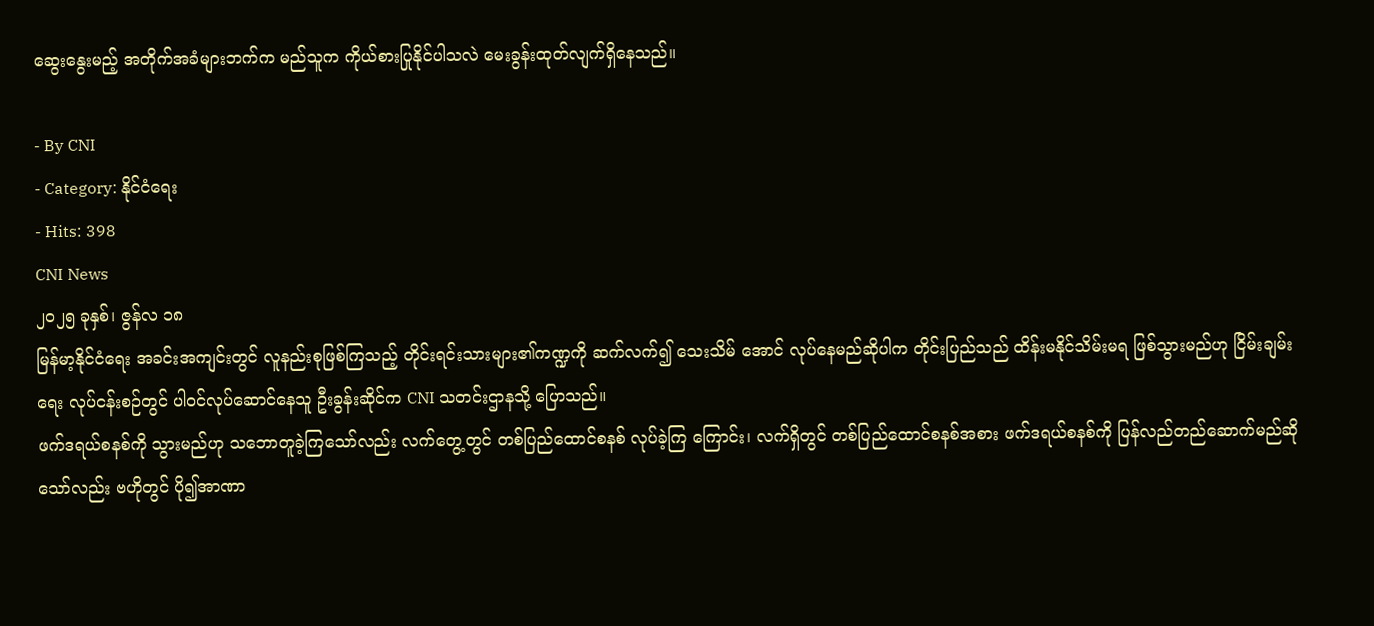ဆွေးနွေးမည့် အတိုက်အခံများဘက်က မည်သူက ကိုယ်စားပြုနိုင်ပါသလဲ မေးခွန်းထုတ်လျက်ရှိနေသည်။

- By CNI
- Category: နိုင်ငံရေး
- Hits: 398
CNI News
၂၀၂၅ ခုနှစ်၊ ဇွန်လ ၁၈
မြန်မာ့နိုင်ငံရေး အခင်းအကျင်းတွင် လူနည်းစုဖြစ်ကြသည့် တိုင်းရင်းသားများ၏ကဏ္ဍကို ဆက်လက်၍ သေးသိမ် အောင် လုပ်နေမည်ဆိုပါက တိုင်းပြည်သည် ထိန်းမနိုင်သိမ်းမရ ဖြစ်သွားမည်ဟု ငြိမ်းချမ်းရေး လုပ်ငန်းစဉ်တွင် ပါဝင်လုပ်ဆောင်နေသူ ဦးခွန်းဆိုင်က CNI သတင်းဌာနသို့ ပြောသည်။
ဖက်ဒရယ်စနစ်ကို သွားမည်ဟု သဘောတူခဲ့ကြသော်လည်း လက်တွေ့တွင် တစ်ပြည်ထောင်စနစ် လုပ်ခဲ့ကြ ကြောင်း၊ လက်ရှိတွင် တစ်ပြည်ထောင်စနစ်အစား ဖက်ဒရယ်စနစ်ကို ပြန်လည်တည်ဆောက်မည်ဆိုသော်လည်း ဗဟိုတွင် ပို၍အာဏာ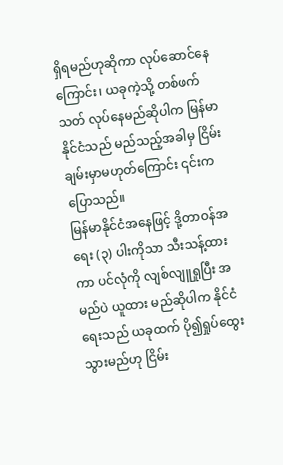ရှိရမည်ဟုဆိုကာ လုပ်ဆောင်နေကြောင်း၊ ယခုကဲ့သို့ တစ်ဖက်သတ် လုပ်နေမည်ဆိုပါက မြန်မာနိုင်ငံသည် မည်သည့်အခါမှ ငြိမ်းချမ်းမှာမဟုတ်ကြောင်း ၎င်းက ပြောသည်။
မြန်မာနိုင်ငံအနေဖြင့် ဒို့တာဝန်အရေး (၃) ပါးကိုသာ သီးသန့်ထားကာ ပင်လုံကို လျစ်လျူရှုပြီး အမည်ပဲ ယူထား မည်ဆိုပါက နိုင်ငံရေးသည် ယခုထက် ပို၍ရှုပ်ထွေးသွားမည်ဟု ငြိမ်း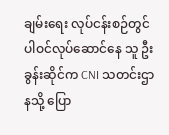ချမ်းရေး လုပ်ငန်းစဉ်တွင် ပါဝင်လုပ်ဆောင်နေ သူ ဦးခွန်းဆိုင်က CNI သတင်းဌာနသို့ ပြော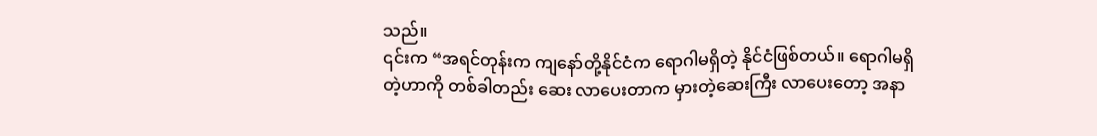သည်။
၎င်းက “အရင်တုန်းက ကျနော်တို့နိုင်ငံက ရောဂါမရှိတဲ့ နိုင်ငံဖြစ်တယ်။ ရောဂါမရှိတဲ့ဟာကို တစ်ခါတည်း ဆေး လာပေးတာက မှားတဲ့ဆေးကြီး လာပေးတော့ အနာ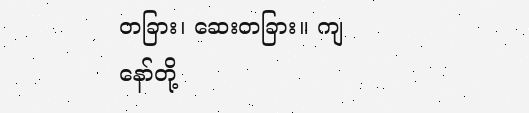တခြား၊ ဆေးတခြား။ ကျနော်တို့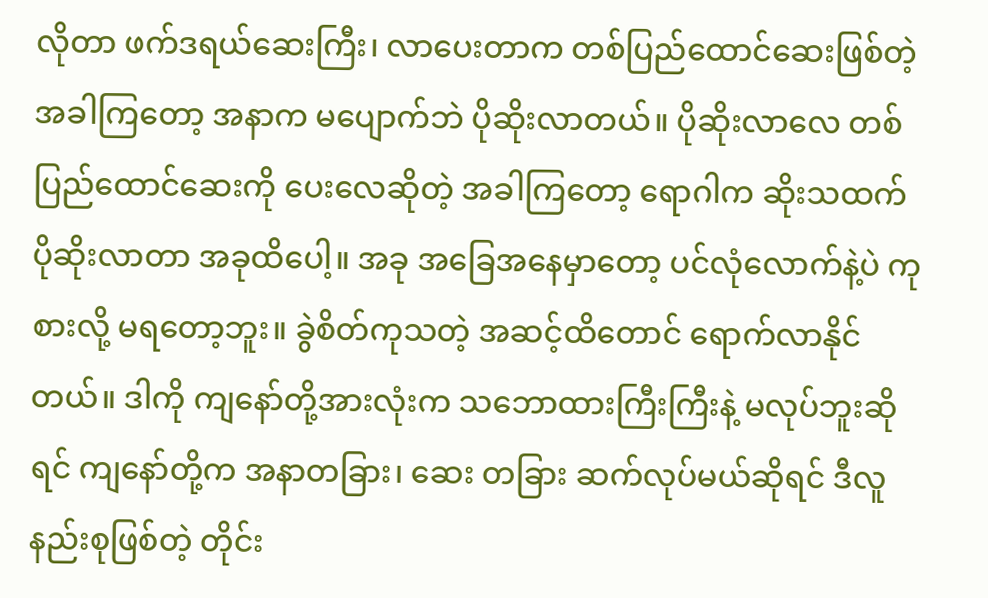လိုတာ ဖက်ဒရယ်ဆေးကြီး၊ လာပေးတာက တစ်ပြည်ထောင်ဆေးဖြစ်တဲ့ အခါကြတော့ အနာက မပျောက်ဘဲ ပိုဆိုးလာတယ်။ ပိုဆိုးလာလေ တစ်ပြည်ထောင်ဆေးကို ပေးလေဆိုတဲ့ အခါကြတော့ ရောဂါက ဆိုးသထက်ပိုဆိုးလာတာ အခုထိပေါ့။ အခု အခြေအနေမှာတော့ ပင်လုံလောက်နဲ့ပဲ ကုစားလို့ မရတော့ဘူး။ ခွဲစိတ်ကုသတဲ့ အဆင့်ထိတောင် ရောက်လာနိုင် တယ်။ ဒါကို ကျနော်တို့အားလုံးက သဘောထားကြီးကြီးနဲ့ မလုပ်ဘူးဆိုရင် ကျနော်တို့က အနာတခြား၊ ဆေး တခြား ဆက်လုပ်မယ်ဆိုရင် ဒီလူနည်းစုဖြစ်တဲ့ တိုင်း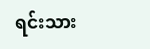ရင်းသား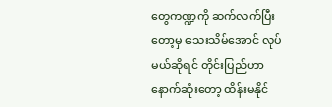တွေကဏ္ဍကို ဆက်လက်ပြီးတော့မှ သေးသိမ်အောင် လုပ်မယ်ဆိုရင် တိုင်းပြည်ဟာ နောက်ဆုံးတော့ ထိန်းမနိုင်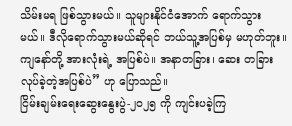သိမ်းမရ ဖြစ်သွားမယ်။ သူများနိုင်ငံအောက် ရောက်သွား မယ်။ ဒီလိုရောက်သွားမယ်ဆိုရင် ဘယ်သူ့အပြစ်မှ မဟုတ်ဘူး။ ကျနော်တို့ အားလုံးရဲ့ အပြစ်ပဲ။ အနာတခြား၊ ဆေး တခြားလုပ်ခဲ့တဲ့အပြစ်ပဲ” ဟု ပြောသည်။
ငြိမ်းချမ်းရေးဆွေးနွေးပွဲ-၂၀၂၅ ကို ကျင်းပခဲ့ကြ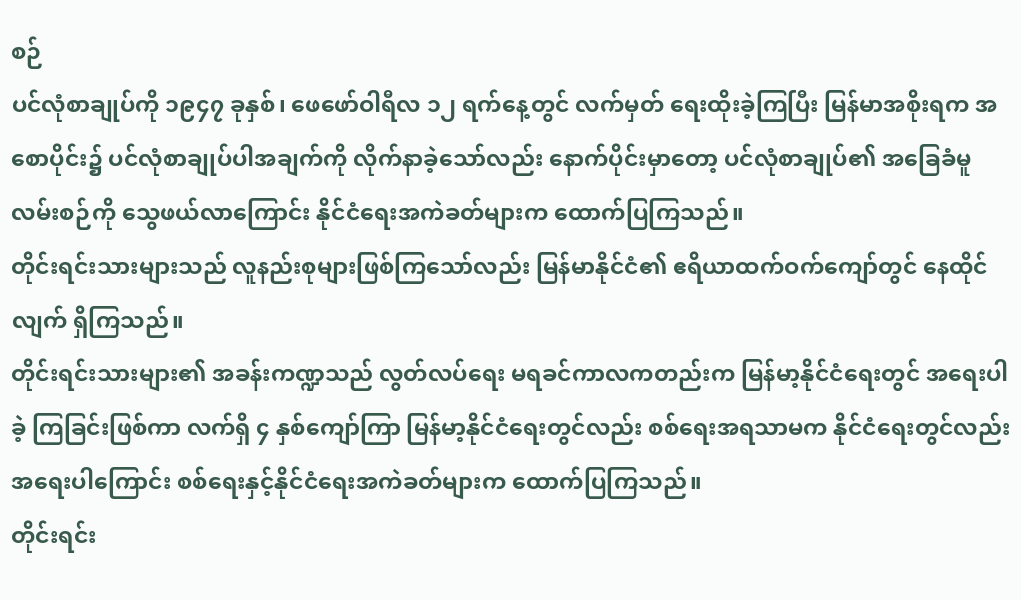စဉ်
ပင်လုံစာချုပ်ကို ၁၉၄၇ ခုနှစ်၊ ဖေဖော်ဝါရီလ ၁၂ ရက်နေ့တွင် လက်မှတ် ရေးထိုးခဲ့ကြပြီး မြန်မာအစိုးရက အစောပိုင်း၌ ပင်လုံစာချုပ်ပါအချက်ကို လိုက်နာခဲ့သော်လည်း နောက်ပိုင်းမှာတော့ ပင်လုံစာချုပ်၏ အခြေခံမူ လမ်းစဉ်ကို သွေဖယ်လာကြောင်း နိုင်ငံရေးအကဲခတ်များက ထောက်ပြကြသည်။
တိုင်းရင်းသားများသည် လူနည်းစုများဖြစ်ကြသော်လည်း မြန်မာနိုင်ငံ၏ ဧရိယာထက်ဝက်ကျော်တွင် နေထိုင် လျက် ရှိကြသည်။
တိုင်းရင်းသားများ၏ အခန်းကဏ္ဍသည် လွတ်လပ်ရေး မရခင်ကာလကတည်းက မြန်မာ့နိုင်ငံရေးတွင် အရေးပါခဲ့ ကြခြင်းဖြစ်ကာ လက်ရှိ ၄ နှစ်ကျော်ကြာ မြန်မာ့နိုင်ငံရေးတွင်လည်း စစ်ရေးအရသာမက နိုင်ငံရေးတွင်လည်း အရေးပါကြောင်း စစ်ရေးနှင့်နိုင်ငံရေးအကဲခတ်များက ထောက်ပြကြသည်။
တိုင်းရင်း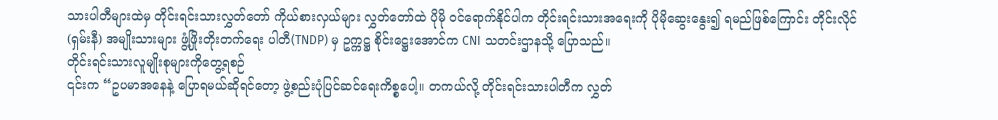သားပါတီများထဲမှ တိုင်းရင်းသားလွှတ်တော် ကိုယ်စားလှယ်များ လွှတ်တော်ထဲ ပိုမို ဝင်ရောက်နိုင်ပါက တိုင်းရင်းသားအရေးကို ပိုမိုဆွေးနွေး၍ ရမည်ဖြစ်ကြောင်း တိုင်းလိုင်(ရှမ်းနီ) အမျိုးသားများ ဖွံ့ဖြိုးတိုးတက်ရေး ပါတီ(TNDP) မှ ဥက္ကဋ္ဌ စိုင်းဋ္ဌေးအောင်က CNI သတင်းဌာနသို့ ပြောသည်။
တိုင်းရင်းသားလူမျိုးစုများကိုတွေ့ရစဉ်
၎င်းက “ဥပမာအနေနဲ့ ပြောရမယ်ဆိုရင်တော့ ဖွဲ့စည်းပုံပြင်ဆင်ရေးကိစ္စပေါ့။ တကယ်လို့ တိုင်းရင်းသားပါတီက လွှတ်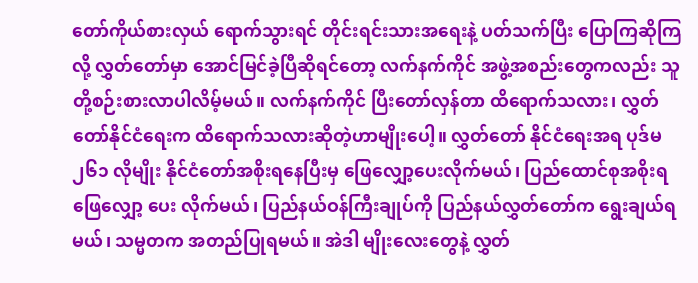တော်ကိုယ်စားလှယ် ရောက်သွားရင် တိုင်းရင်းသားအရေးနဲ့ ပတ်သက်ပြီး ပြောကြဆိုကြလို့ လွှတ်တော်မှာ အောင်မြင်ခဲ့ပြီဆိုရင်တော့ လက်နက်ကိုင် အဖွဲ့အစည်းတွေကလည်း သူတို့စဉ်းစားလာပါလိမ့်မယ်။ လက်နက်ကိုင် ပြီးတော်လှန်တာ ထိရောက်သလား၊ လွှတ်တော်နိုင်ငံရေးက ထိရောက်သလားဆိုတဲ့ဟာမျိုးပေါ့။ လွှတ်တော် နိုင်ငံရေးအရ ပုဒ်မ ၂၆၁ လိုမျိုး နိုင်ငံတော်အစိုးရနေပြီးမှ ဖြေလျှော့ပေးလိုက်မယ်၊ ပြည်ထောင်စုအစိုးရ ဖြေလျှော့ ပေး လိုက်မယ်၊ ပြည်နယ်ဝန်ကြီးချုပ်ကို ပြည်နယ်လွှတ်တော်က ရွေးချယ်ရမယ်၊ သမ္မတက အတည်ပြုရမယ်။ အဲဒါ မျိုးလေးတွေနဲ့ လွှတ်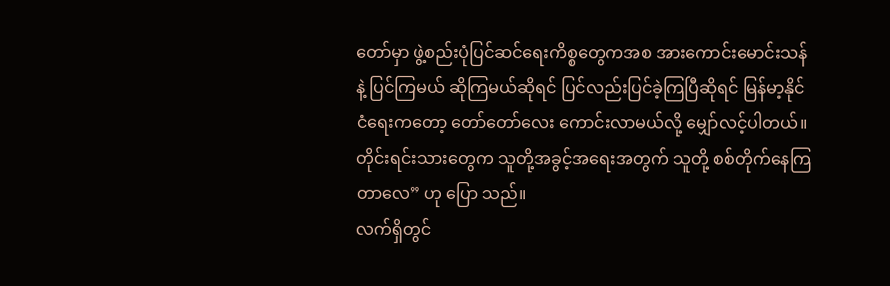တော်မှာ ဖွဲ့စည်းပုံပြင်ဆင်ရေးကိစ္စတွေကအစ အားကောင်းမောင်းသန်နဲ့ ပြင်ကြမယ် ဆိုကြမယ်ဆိုရင် ပြင်လည်းပြင်ခဲ့ကြပြီဆိုရင် မြန်မာ့နိုင်ငံရေးကတော့ တော်တော်လေး ကောင်းလာမယ်လို့ မျှော်လင့်ပါတယ်။ တိုင်းရင်းသားတွေက သူတို့အခွင့်အရေးအတွက် သူတို့ စစ်တိုက်နေကြတာလေ” ဟု ပြော သည်။
လက်ရှိတွင်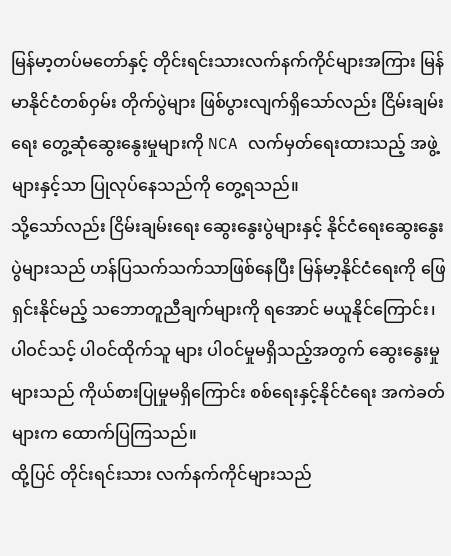မြန်မာ့တပ်မတော်နှင့် တိုင်းရင်းသားလက်နက်ကိုင်များအကြား မြန်မာနိုင်ငံတစ်ဝှမ်း တိုက်ပွဲများ ဖြစ်ပွားလျက်ရှိသော်လည်း ငြိမ်းချမ်းရေး တွေ့ဆုံဆွေးနွေးမှုများကို NCA လက်မှတ်ရေးထားသည့် အဖွဲ့များနှင့်သာ ပြုလုပ်နေသည်ကို တွေ့ရသည်။
သို့သော်လည်း ငြိမ်းချမ်းရေး ဆွေးနွေးပွဲများနှင့် နိုင်ငံရေးဆွေးနွေးပွဲများသည် ဟန်ပြသက်သက်သာဖြစ်နေပြီး မြန်မာ့နိုင်ငံရေးကို ဖြေရှင်းနိုင်မည့် သဘောတူညီချက်များကို ရအောင် မယူနိုင်ကြောင်း၊ ပါဝင်သင့် ပါဝင်ထိုက်သူ များ ပါဝင်မှုမရှိသည့်အတွက် ဆွေးနွေးမှုများသည် ကိုယ်စားပြုမှုမရှိကြောင်း စစ်ရေးနှင့်နိုင်ငံရေး အကဲခတ်များက ထောက်ပြကြသည်။
ထို့ပြင် တိုင်းရင်းသား လက်နက်ကိုင်များသည်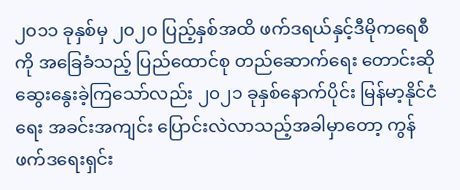၂၀၁၁ ခုနှစ်မှ ၂၀၂၀ ပြည့်နှစ်အထိ ဖက်ဒရယ်နှင့်ဒီမိုကရေစီကို အခြေခံသည့် ပြည်ထောင်စု တည်ဆောက်ရေး တောင်းဆို ဆွေးနွေးခဲ့ကြသော်လည်း ၂၀၂၁ ခုနှစ်နောက်ပိုင်း မြန်မာ့နိုင်ငံရေး အခင်းအကျင်း ပြောင်းလဲလာသည့်အခါမှာတော့ ကွန်ဖက်ဒရေးရှင်း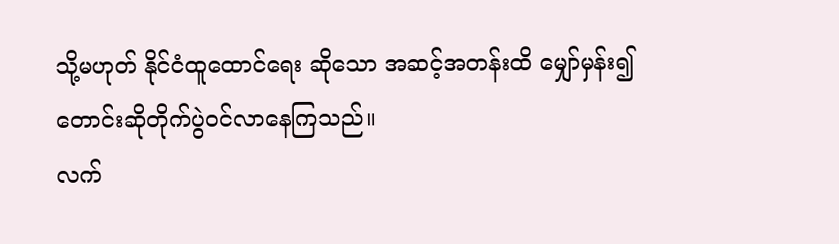သို့မဟုတ် နိုင်ငံထူထောင်ရေး ဆိုသော အဆင့်အတန်းထိ မျှော်မှန်း၍ တောင်းဆိုတိုက်ပွဲဝင်လာနေကြသည်။
လက်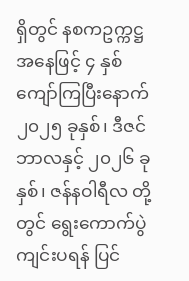ရှိတွင် နစကဥက္ကဋ္ဌ အနေဖြင့် ၄ နှစ်ကျော်ကြပြီးနောက် ၂၀၂၅ ခုနှစ်၊ ဒီဇင်ဘာလနှင့် ၂၀၂၆ ခုနှစ်၊ ဇန်နဝါရီလ တို့တွင် ရွေးကောက်ပွဲ ကျင်းပရန် ပြင်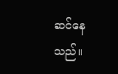ဆင်နေသည်။